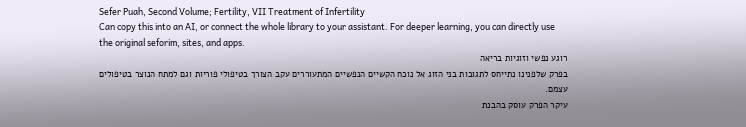Sefer Puah, Second Volume; Fertility, VII Treatment of Infertility
Can copy this into an AI, or connect the whole library to your assistant. For deeper learning, you can directly use the original seforim, sites, and apps.
רוגע נפשי וזוגיות בריאה
בפרק שלפנינו נתייחס לתגובות בני הזוג אל נוכח הקשיים הנפשיים המתעוררים עקב הצורך בטיפולי פוריות וגם למתח הנוצר בטיפולים עצמם.
עיקר הפרק עוסק בהבנת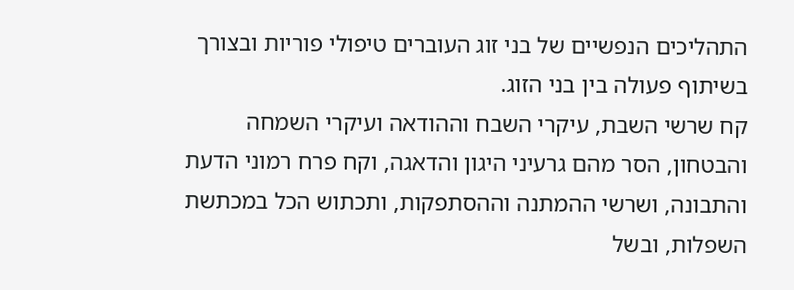התהליכים הנפשיים של בני זוג העוברים טיפולי פוריות ובצורך בשיתוף פעולה בין בני הזוג.
קח שרשי השבת, עיקרי השבח וההודאה ועיקרי השמחה והבטחון, הסר מהם גרעיני היגון והדאגה, וקח פרח רמוני הדעת והתבונה, ושרשי ההמתנה וההסתפקות, ותכתוש הכל במכתשת השפלות, ובשל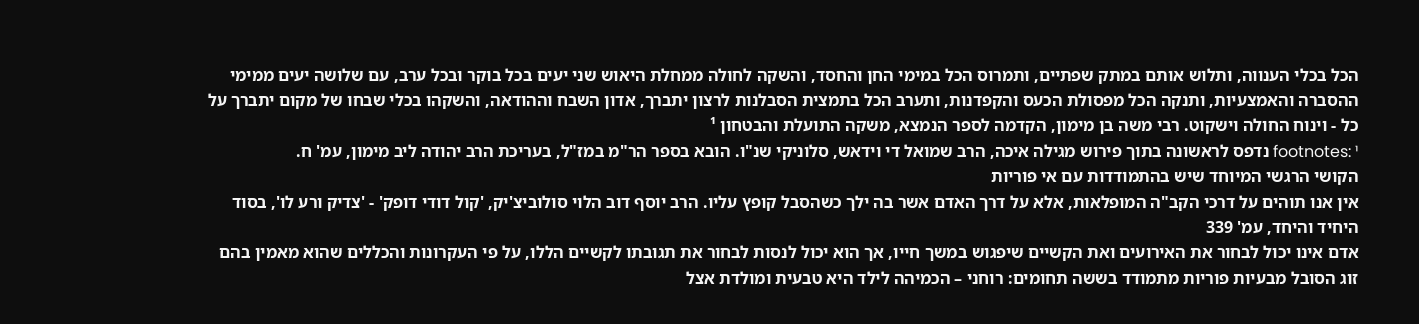הכל בכלי הענווה, ותלוש אותם במתק שפתיים, ותמרוס הכל במימי החן והחסד, והשקה לחולה ממחלת היאוש שני יעים בכל בוקר ובכל ערב, עם שלושה יעים ממימי ההסברה והאמצעיות, ותנקה הכל מפסולת הכעס והקפדנות, ותערב הכל בתמצית הסבלנות לרצון יתברך, אדון השבח וההודאה, והשקהו בכלי שבחו של מקום יתברך על כל - וינוח החולה וישקוט. רבי משה בן מימון, הקדמה לספר הנמצא, משקה התועלת והבטחון ¹
footnotes: ¹ נדפס לראשונה בתוך פירוש מגילה איכה, הרב שמואל די וידאש, סלוניקי שנ"ו. הובא בספר הר"מ במז"ל, בעריכת הרב יהודה ליב מימון, עמ' ח.
הקושי הרגשי המיוחד שיש בהתמודדות עם אי פוריות
אין אנו תוהים על דרכי הקב"ה המופלאות, אלא על דרך האדם אשר בה ילך כשהסבל קופץ עליו. הרב יוסף דוב הלוי סולוביצ'יק, 'קול דודי דופק' - 'צדיק ורע לו', בסוד היחיד והיחד, עמ' 339
אדם אינו יכול לבחור את האירועים ואת הקשיים שיפגוש במשך חייו, אך הוא יכול לנסות לבחור את תגובתו לקשיים הללו, על פי העקרונות והכללים שהוא מאמין בהם
זוג הסובל מבעיות פוריות מתמודד בששה תחומים: רוחני – הכמיהה לילד היא טבעית ומולדת אצל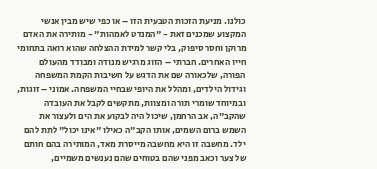כולנו. מניעת הזכות הטבעית הזו – או כפי שיש מבין אנשי המקצוע שמכנים זאת - "המנדט לאמהות" - מותירה את האדם מרוקן וחסר סיפוק, בלי קשר למידת ההצלחה שהוא רואה בתחומי חייו האחרים. חברתי – הזוג מרגיש מנודה ומבודד מהעולם הפורה, שלכאורה שם את הדגש על חשיבות הקמת המשפחה וגידול הילדים, ומהלל את היופי שבחיי המשפחה. אמוני – זוגות, ובמיוחד שומרי תורה ומצוות, מתקשים לקבל את העובדה שהקב"ה, אב הרחמן, שיכול היה לבקוע את הים ולעצור את השמש ברום השמים, אותו הקב"ה כאילו "אינו יכול" לתת להם ילד. מחשבה זו היא מחשבה מייסרת מאד, המותירה בהם חותם של צער וכאב מפני שהם בטוחים שהם נענשים משמיים,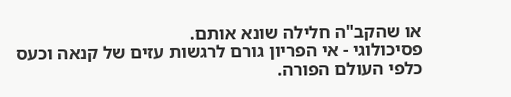או שהקב"ה חלילה שונא אותם.
פסיכולוגי - אי הפריון גורם לרגשות עזים של קנאה וכעס כלפי העולם הפורה.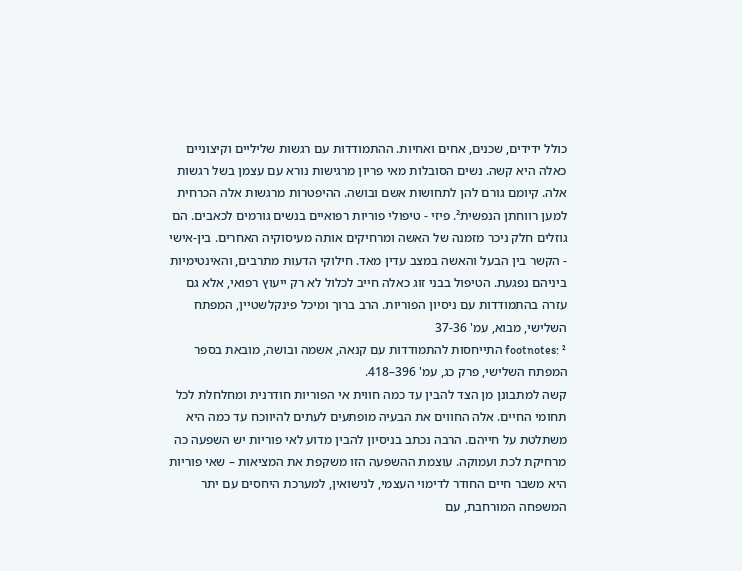כולל ידידים, שכנים, אחים ואחיות. ההתמודדות עם רגשות שליליים וקיצוניים כאלה היא קשה. נשים הסובלות מאי פריון מרגישות נורא עם עצמן בשל רגשות אלה. קיומם גורם להן לתחושות אשם ובושה. ההיפטרות מרגשות אלה הכרחית למען רווחתן הנפשית². פיזי - טיפולי פוריות רפואיים בנשים גורמים לכאבים. הם גוזלים חלק ניכר מזמנה של האשה ומרחיקים אותה מעיסוקיה האחרים. בין-אישי - הקשר בין הבעל והאשה במצב עדין מאד. חילוקי הדעות מתרבים, והאינטימיות ביניהם נפגעת. הטיפול בבני זוג כאלה חייב לכלול לא רק ייעוץ רפואי, אלא גם עזרה בהתמודדות עם ניסיון הפוריות. הרב ברוך ומיכל פינקלשטיין, המפתח השלישי, מבוא, עמ' 37-36
footnotes: ² התייחסות להתמודדות עם קנאה, אשמה ובושה, מובאת בספר המפתח השלישי, פרק כג, עמ' 396–418.
קשה למתבונן מן הצד להבין עד כמה חווית אי הפוריות חודרנית ומחלחלת לכל תחומי החיים. אלה החווים את הבעיה מופתעים לעתים להיווכח עד כמה היא משתלטת על חייהם. הרבה נכתב בניסיון להבין מדוע לאי פוריות יש השפעה כה מרחיקת לכת ועמוקה. עוצמת ההשפעה הזו משקפת את המציאות – שאי פוריות היא משבר חיים החודר לדימוי העצמי, לנישואין, למערכת היחסים עם יתר המשפחה המורחבת, עם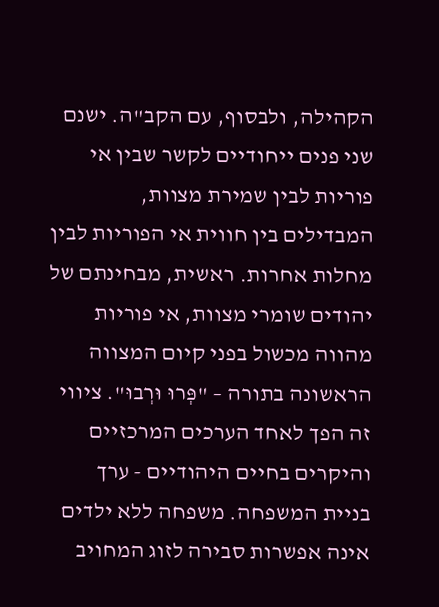הקהילה, ולבסוף, עם הקב"ה. ישנם שני פנים ייחודיים לקשר שבין אי פוריות לבין שמירת מצוות, המבדילים בין חווית אי הפוריות לבין מחלות אחרות. ראשית, מבחינתם של יהודים שומרי מצוות, אי פוריות מהווה מכשול בפני קיום המצווה הראשונה בתורה – "פְּרוּ וּרְבוּ". ציווי זה הפך לאחד הערכים המרכזיים והיקרים בחיים היהודיים - ערך בניית המשפחה. משפחה ללא ילדים אינה אפשרות סבירה לזוג המחויב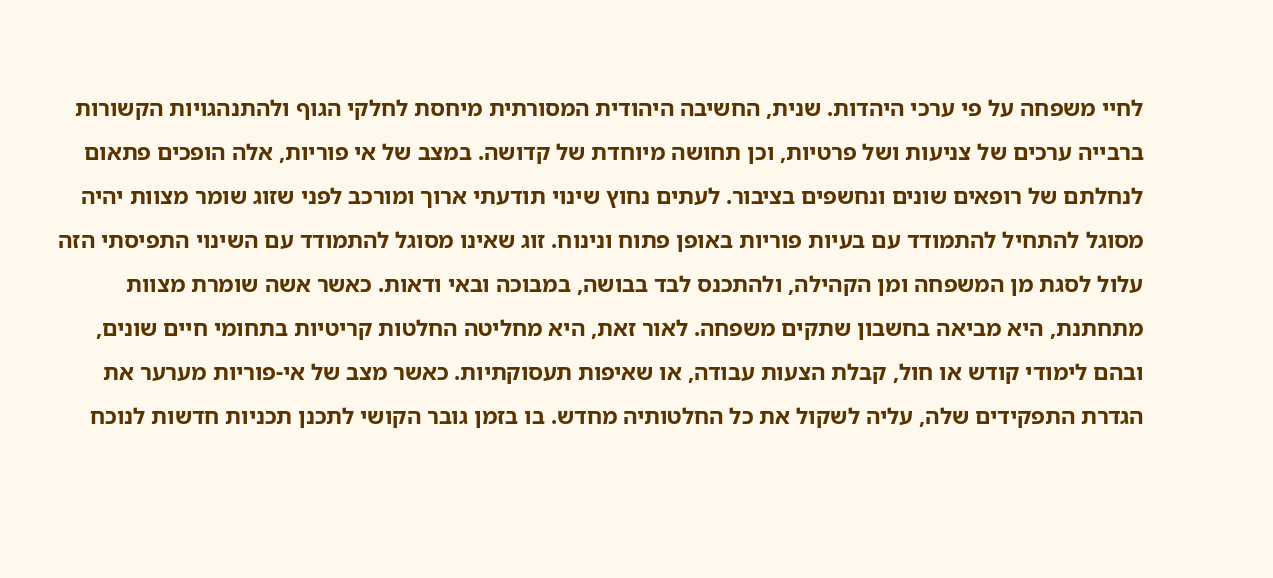לחיי משפחה על פי ערכי היהדות. שנית, החשיבה היהודית המסורתית מיחסת לחלקי הגוף ולהתנהגויות הקשורות ברבייה ערכים של צניעות ושל פרטיות, וכן תחושה מיוחדת של קדושה. במצב של אי פוריות, אלה הופכים פתאום לנחלתם של רופאים שונים ונחשפים בציבור. לעתים נחוץ שינוי תודעתי ארוך ומורכב לפני שזוג שומר מצוות יהיה מסוגל להתחיל להתמודד עם בעיות פוריות באופן פתוח ונינוח. זוג שאינו מסוגל להתמודד עם השינוי התפיסתי הזה עלול לסגת מן המשפחה ומן הקהילה, ולהתכנס לבד בבושה, במבוכה ובאי ודאות. כאשר אשה שומרת מצוות מתחתנת, היא מביאה בחשבון שתקים משפחה. לאור זאת, היא מחליטה החלטות קריטיות בתחומי חיים שונים, ובהם לימודי קודש או חול, קבלת הצעות עבודה, או שאיפות תעסוקתיות. כאשר מצב של אי-פוריות מערער את הגדרת התפקידים שלה, עליה לשקול את כל החלטותיה מחדש. בו בזמן גובר הקושי לתכנן תכניות חדשות לנוכח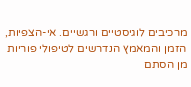מרכיבים לוגיסטיים ורגשיים. אי-הצפיות, הזמן והמאמץ הנדרשים לטיפולי פוריות מן הסתם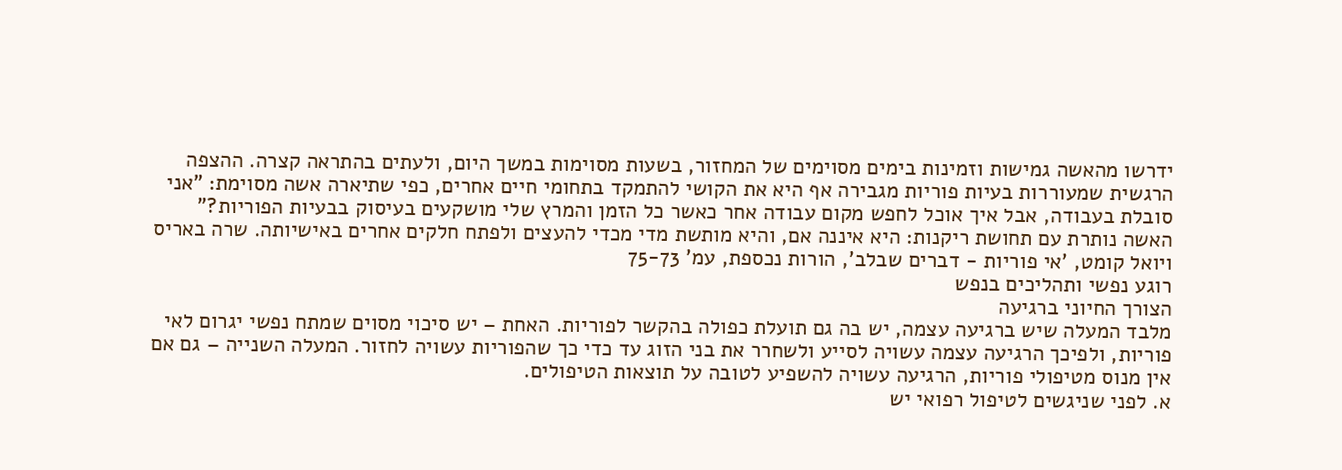ידרשו מהאשה גמישות וזמינות בימים מסוימים של המחזור, בשעות מסוימות במשך היום, ולעתים בהתראה קצרה. ההצפה הרגשית שמעוררות בעיות פוריות מגבירה אף היא את הקושי להתמקד בתחומי חיים אחרים, כפי שתיארה אשה מסוימת: "אני סובלת בעבודה, אבל איך אוכל לחפש מקום עבודה אחר כאשר כל הזמן והמרץ שלי מושקעים בעיסוק בבעיות הפוריות?" האשה נותרת עם תחושת ריקנות: היא איננה אם, והיא מותשת מדי מכדי להעצים ולפתח חלקים אחרים באישיותה. שרה באריס ויואל קומט, 'אי פוריות - דברים שבלב', הורות נכספת, עמ' 75-73
רוגע נפשי ותהליכים בנפש
הצורך החיוני ברגיעה
מלבד המעלה שיש ברגיעה עצמה, יש בה גם תועלת כפולה בהקשר לפוריות. האחת – יש סיכוי מסוים שמתח נפשי יגרום לאי פוריות, ולפיכך הרגיעה עצמה עשויה לסייע ולשחרר את בני הזוג עד כדי כך שהפוריות עשויה לחזור. המעלה השנייה – גם אם אין מנוס מטיפולי פוריות, הרגיעה עשויה להשפיע לטובה על תוצאות הטיפולים.
א. לפני שניגשים לטיפול רפואי יש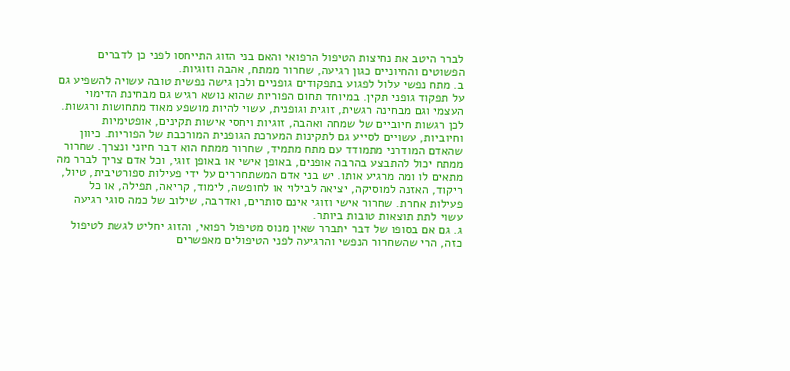לברר היטב את נחיצות הטיפול הרפואי והאם בני הזוג התייחסו לפני כן לדברים הפשוטים והחיוניים כגון רגיעה, שחרור ממתח, אהבה וזוגיות.
ב. מתח נפשי עלול לפגוע בתפקודים גופניים ולכן גישה נפשית טובה עשויה להשפיע גם על תפקוד גופני תקין. במיוחד תחום הפוריות שהוא נושא רגיש גם מבחינת הדימוי העצמי וגם מבחינה רגשית, זוגית וגופנית, עשוי להיות מושפע מאוד מתחושות ורגשות. לכן רגשות חיוביים של שמחה ואהבה, זוגיות ויחסי אישות תקינים, אופטימיות וחיוביות, עשויים לסייע גם לתקינות המערכת הגופנית המורכבת של הפוריות. כיוון שהאדם המודרני מתמודד עם מתח מתמיד, שחרור ממתח הוא דבר חיוני ונצרך. שחרור ממתח יכול להתבצע בהרבה אופנים, באופן אישי או באופן זוגי, וכל אדם צריך לברר מה מתאים לו ומה מרגיע אותו. יש בני אדם המשתחררים על ידי פעילות ספורטיבית, טיול, ריקוד, האזנה למוסיקה, יציאה לבילוי או לחופשה, לימוד, קריאה, תפילה, או כל פעילות אחרת. שחרור אישי וזוגי אינם סותרים, ואדרבה, שילוב של כמה סוגי רגיעה עשוי לתת תוצאות טובות ביותר.
ג. גם אם בסופו של דבר יתברר שאין מנוס מטיפול רפואי, והזוג יחליט לגשת לטיפול כזה, הרי שהשחרור הנפשי והרגיעה לפני הטיפולים מאפשרים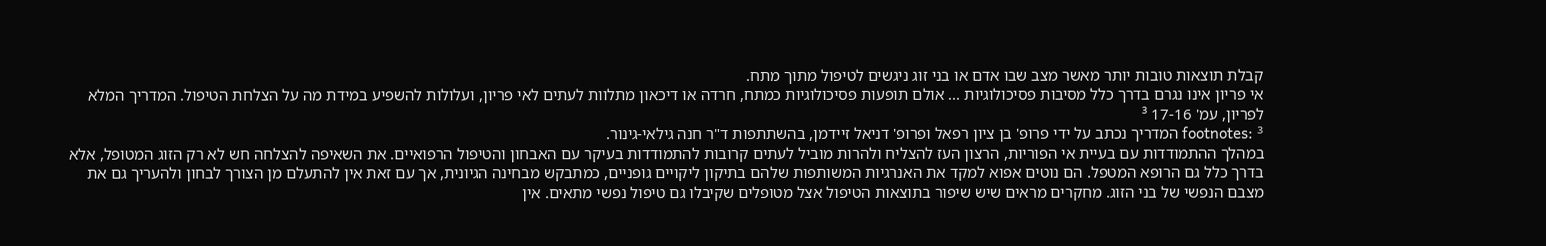קבלת תוצאות טובות יותר מאשר מצב שבו אדם או בני זוג ניגשים לטיפול מתוך מתח.
אי פריון אינו נגרם בדרך כלל מסיבות פסיכולוגיות ... אולם תופעות פסיכולוגיות כמתח, חרדה או דיכאון מתלוות לעתים לאי פריון, ועלולות להשפיע במידת מה על הצלחת הטיפול. המדריך המלא לפריון, עמ' 17-16 ³
footnotes: ³ המדריך נכתב על ידי פרופ' בן ציון רפאל ופרופ' דניאל זיידמן, בהשתתפות ד"ר חנה גילאי-גינור.
במהלך ההתמודדות עם בעיית אי הפוריות, הרצון העז להצליח ולהרות מוביל לעתים קרובות להתמודדות בעיקר עם האבחון והטיפול הרפואיים. את השאיפה להצלחה חש לא רק הזוג המטופל, אלא בדרך כלל גם הרופא המטפל. הם נוטים אפוא למקד את האנרגיות המשותפות שלהם בתיקון ליקויים גופניים, כמתבקש מבחינה הגיונית, אך עם זאת אין להתעלם מן הצורך לבחון ולהעריך גם את מצבם הנפשי של בני הזוג. מחקרים מראים שיש שיפור בתוצאות הטיפול אצל מטופלים שקיבלו גם טיפול נפשי מתאים. אין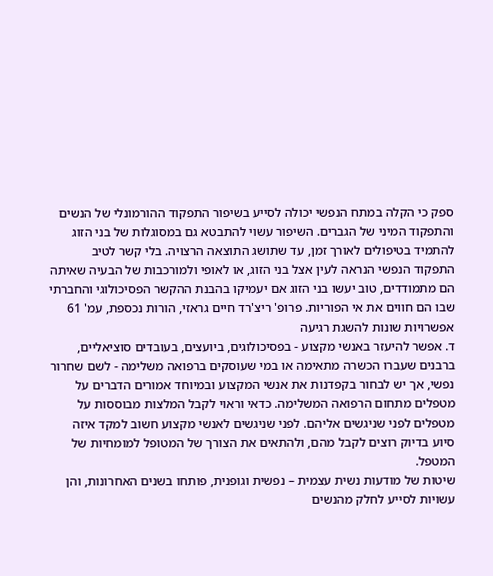ספק כי הקלה במתח הנפשי יכולה לסייע בשיפור התפקוד ההורמונלי של הנשים והתפקוד המיני של הגברים. השיפור עשוי להתבטא גם במסוגלות של בני הזוג להתמיד בטיפולים לאורך זמן, עד שתושג התוצאה הרצויה. בלי קשר לטיב התפקוד הנפשי הנראה לעין אצל בני הזוג, או לאופי ולמורכבות של הבעיה שאיתה הם מתמודדים, טוב יעשו בני הזוג אם יעמיקו בהבנת ההקשר הפסיכולוגי והחברתי שבו הם חווים את אי הפוריות. פרופ' ריצ'רד חיים גראזי, הורות נכספת, עמ' 61
אפשרויות שונות להשגת רגיעה
ד. אפשר להיעזר באנשי מקצוע - בפסיכולוגים, ביועצים, בעובדים סוציאליים, ברבנים שעברו הכשרה מתאימה או במי שעוסקים ברפואה משלימה - לשם שחרור נפשי, אך יש לבחור בקפדנות את אנשי המקצוע ובמיוחד אמורים הדברים על מטפלים מתחום הרפואה המשלימה. כדאי וראוי לקבל המלצות מבוססות על מטפלים לפני שניגשים אליהם. לפני שניגשים לאנשי מקצוע חשוב למקד איזה סיוע בדיוק רוצים לקבל מהם, ולהתאים את הצורך של המטופל למומחיות של המטפל.
שיטות של מודעות נשית עצמית – נפשית וגופנית, פותחו בשנים האחרונות, והן עשויות לסייע לחלק מהנשים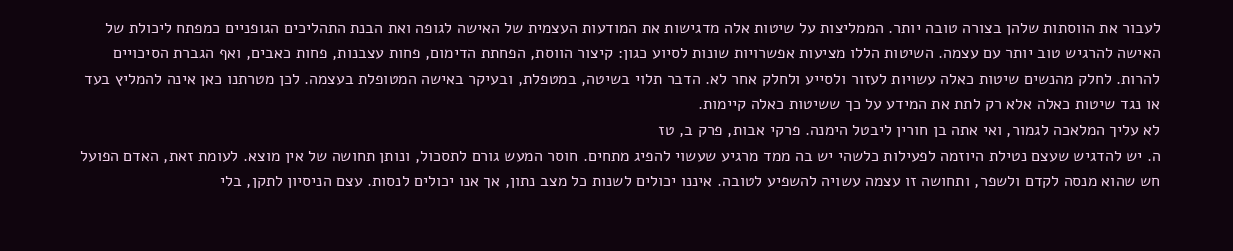לעבור את הווסתות שלהן בצורה טובה יותר. הממליצות על שיטות אלה מדגישות את המודעות העצמית של האישה לגופה ואת הבנת התהליכים הגופניים כמפתח ליכולת של האישה להרגיש טוב יותר עם עצמה. השיטות הללו מציעות אפשרויות שונות לסיוע כגון: קיצור הווסת, הפחתת הדימום, פחות עצבנות, פחות כאבים, ואף הגברת הסיכויים להרות. לחלק מהנשים שיטות כאלה עשויות לעזור ולסייע ולחלק אחר לא. הדבר תלוי בשיטה, במטפלת, ובעיקר באישה המטופלת בעצמה. לכן מטרתנו כאן אינה להמליץ בעד או נגד שיטות כאלה אלא רק לתת את המידע על כך ששיטות כאלה קיימות.
לא עליך המלאכה לגמור, ואי אתה בן חורין ליבטל הימנה. פרקי אבות, פרק ב, טז
ה. יש להדגיש שעצם נטילת היוזמה לפעילות כלשהי יש בה ממד מרגיע שעשוי להפיג מתחים. חוסר המעש גורם לתסכול, ונותן תחושה של אין מוצא. לעומת זאת, האדם הפועל חש שהוא מנסה לקדם ולשפר, ותחושה זו עצמה עשויה להשפיע לטובה. איננו יכולים לשנות כל מצב נתון, אך אנו יכולים לנסות. עצם הניסיון לתקן, בלי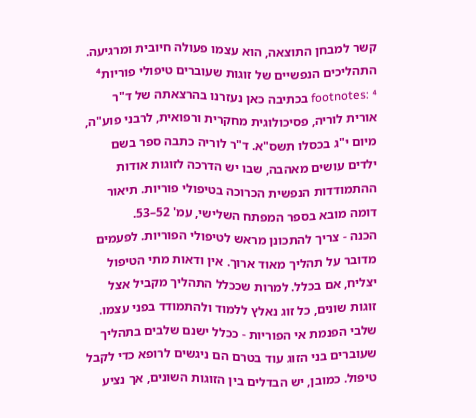קשר למבחן התוצאה, הוא עצמו פעולה חיובית ומרגיעה.
התהליכים הנפשיים של זוגות שעוברים טיפולי פוריות⁴
footnotes: ⁴ בכתיבה כאן נעזרנו בהרצאתה של ד"ר אורית לוריה, פסיכולוגית מחקרית ורפואית, לרבני פוע"ה, מיום י"ג בכסלו תשס"א. ד"ר לוריה כתבה ספר בשם ילדים עושים מאהבה, שבו יש הדרכה לזוגות אודות ההתמודדות הנפשית הכרוכה בטיפולי פוריות. תיאור דומה מובא בספר המפתח השלישי, עמ' 52–53.
הכנה - צריך להתכונן מראש לטיפולי הפוריות. לפעמים מדובר על תהליך מאוד ארוך. אין ודאות מתי הטיפול יצליח, אם בכלל. למרות שככלל התהליך מקביל אצל זוגות שונים, כל זוג נאלץ ללמוד ולהתמודד בפני עצמו.
שלבי הפנמת אי הפוריות - ככלל ישנם שלבים בתהליך שעוברים בני הזוג עוד בטרם הם ניגשים לרופא כדי לקבל טיפול. כמובן, יש הבדלים בין הזוגות השונים, אך נציע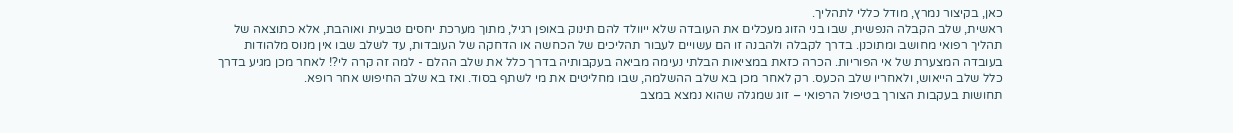כאן, בקיצור נמרץ, מודל כללי לתהליך.
ראשית, שלב הקבלה הנפשית, שבו בני הזוג מעכלים את העובדה שלא ייוולד להם תינוק באופן רגיל, מתוך מערכת יחסים טבעית ואוהבת, אלא כתוצאה של תהליך רפואי מחושב ומתוכנן. בדרך לקבלה ולהבנה זו הם עשויים לעבור תהליכים של הכחשה או הדחקה של העובדות, עד לשלב שבו אין מנוס מלהודות בעובדה המצערת של אי הפוריות. הכרה כזאת במציאות הבלתי נעימה מביאה בעקבותיה בדרך כלל את שלב ההלם - למה זה קרה לי?! לאחר מכן מגיע בדרך כלל שלב הייאוש, ולאחריו שלב הכעס. רק לאחר מכן בא שלב ההשלמה, שבו מחליטים את מי לשתף בסוד. ואז בא שלב החיפוש אחר רופא.
תחושות בעקבות הצורך בטיפול הרפואי – זוג שמגלה שהוא נמצא במצב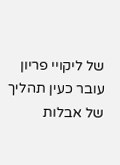של ליקויי פריון עובר כעין תהליך של אבלות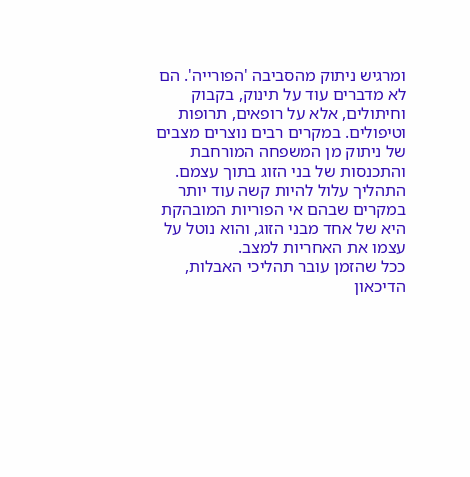ומרגיש ניתוק מהסביבה 'הפורייה'. הם לא מדברים עוד על תינוק, בקבוק וחיתולים, אלא על רופאים, תרופות וטיפולים. במקרים רבים נוצרים מצבים של ניתוק מן המשפחה המורחבת והתכנסות של בני הזוג בתוך עצמם. התהליך עלול להיות קשה עוד יותר במקרים שבהם אי הפוריות המובהקת היא של אחד מבני הזוג, והוא נוטל על עצמו את האחריות למצב.
ככל שהזמן עובר תהליכי האבלות, הדיכאון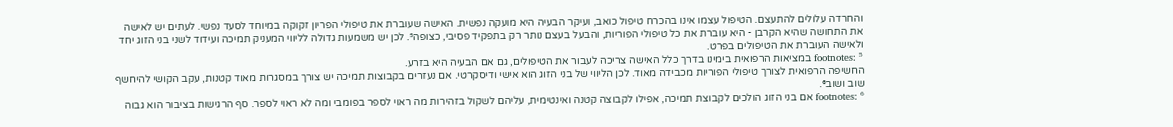והחרדה עלולים להתעצם. הטיפול עצמו אינו בהכרח טיפול כואב, ועיקר הבעיה היא מועקה נפשית. האישה שעוברת את טיפולי הפריון זקוקה במיוחד לסעד נפשי. לעתים יש לאישה את התחושה שהיא הקרבן - היא עוברת את כל טיפולי הפוריות, והבעל בעצם נותר רק בתפקיד פסיבי, כצופה⁵. לכן יש משמעות גדולה לליווי המעניק תמיכה ועידוד לשני בני הזוג יחד ולאישה העוברת את הטיפולים בפרט.
footnotes: ⁵ במציאות הרפואית בימינו בדרך כלל האישה צריכה לעבור את הטיפולים, גם אם הבעיה היא בזרע.
החשיפה הרפואית לצורך טיפולי הפוריות מכבידה מאוד. לכן הליווי של בני הזוג הוא אישי ודיסקרטי. אם נעזרים בקבוצות תמיכה יש צורך במסגרות מאוד קטנות, עקב הקושי להיחשף שוב ושוב⁶.
footnotes: ⁶ אם בני הזוג הולכים לקבוצת תמיכה, אפילו לקבוצה קטנה ואינטימית, עליהם לשקול בזהירות מה ראוי לספר בפומבי ומה לא ראוי לספר. סף הרגישות בציבור הוא גבוה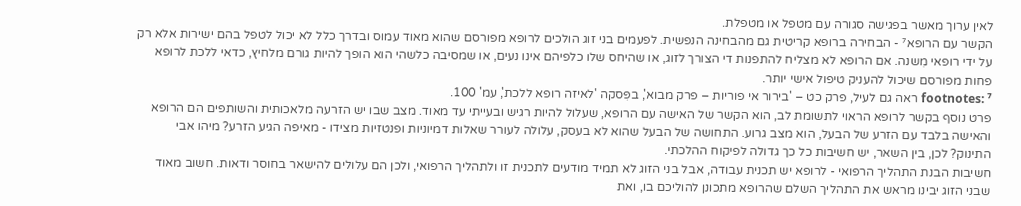לאין ערוך מאשר בפגישה סגורה עם מטפל או מטפלת.
הקשר עם הרופא⁷ - הבחירה ברופא קריטית גם מהבחינה הנפשית. לפעמים בני זוג הולכים לרופא מפורסם שהוא מאוד עמוס ובדרך כלל לא יכול לטפל בהם ישירות אלא רק על ידי רופאי מִשנה. אם הרופא לא מצליח להתפנות די הצורך לזוג, או שהיחס שלו כלפיהם אינו נעים, או שמסיבה כלשהי הוא הופך להיות גורם מלחיץ, כדאי ללכת לרופא פחות מפורסם שיכול להעניק טיפול אישי יותר.
footnotes: ⁷ ראה גם לעיל, פרק כט – 'בירור אי פוריות – פרק מבוא', בפִּסקה 'לאיזה רופא ללכת', עמ' 100.
פרט נוסף בקשר לרופא הראוי לתשומת לב, הוא הקשר של האישה עם הרופא, שעלול להיות רגיש ובעייתי עד מאוד. מצב שבו יש הזרעה מלאכותית והשותפים הם הרופא והאישה בלבד עם הזרע של הבעל, הוא מצב גרוע. התחושה של הבעל שהוא לא בעסק, עלולה לעורר שאלות דמיוניות ופנטזיות מצידו - מאיפה הגיע הזרע? מיהו אבי התינוק? לכן, בין השאר, יש חשיבות כל כך גדולה לפיקוח ההלכתי.
חשיבות הבנת התהליך הרפואי - לרופא יש תכנית עבודה, אבל בני הזוג לא תמיד מודעים לתכנית זו ולתהליך הרפואי, ולכן הם עלולים להישאר בחוסר ודאות. חשוב מאוד שבני הזוג יבינו מראש את התהליך השלם שהרופא מתכונן להוליכם בו, ואת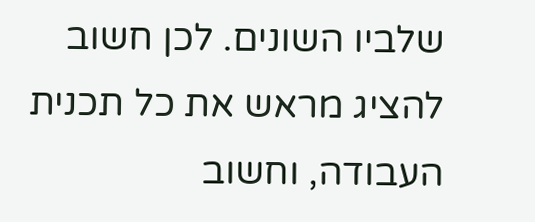שלביו השונים. לכן חשוב להציג מראש את כל תכנית העבודה, וחשוב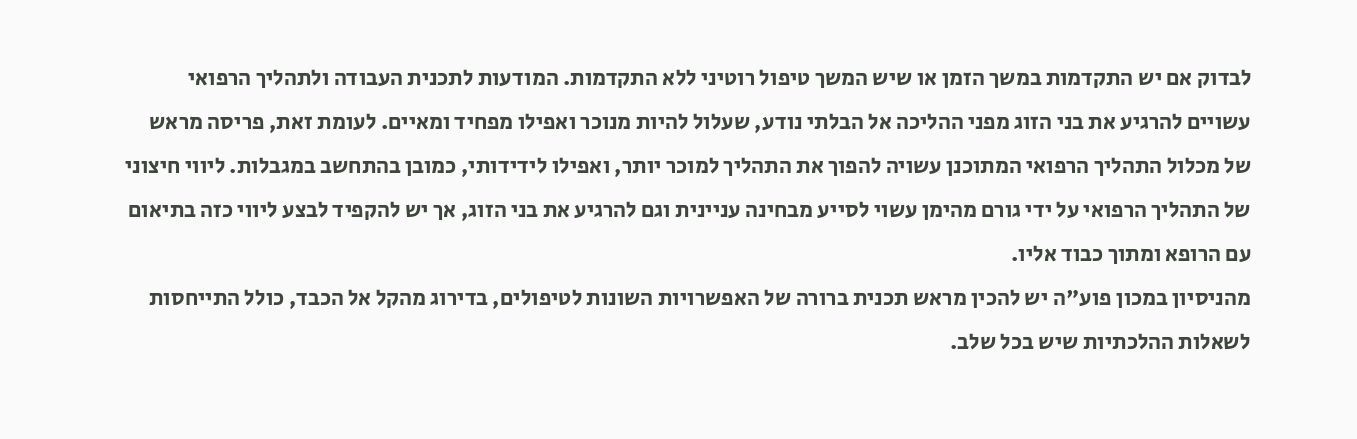לבדוק אם יש התקדמות במשך הזמן או שיש המשך טיפול רוטיני ללא התקדמות. המודעות לתכנית העבודה ולתהליך הרפואי עשויים להרגיע את בני הזוג מפני ההליכה אל הבלתי נודע, שעלול להיות מנוכר ואפילו מפחיד ומאיים. לעומת זאת, פריסה מראש של מכלול התהליך הרפואי המתוכנן עשויה להפוך את התהליך למוכר יותר, ואפילו לידידותי, כמובן בהתחשב במגבלות. ליווי חיצוני של התהליך הרפואי על ידי גורם מהימן עשוי לסייע מבחינה עניינית וגם להרגיע את בני הזוג, אך יש להקפיד לבצע ליווי כזה בתיאום עם הרופא ומתוך כבוד אליו.
מהניסיון במכון פוע"ה יש להכין מראש תכנית ברורה של האפשרויות השונות לטיפולים, בדירוג מהקל אל הכבד, כולל התייחסות לשאלות ההלכתיות שיש בכל שלב.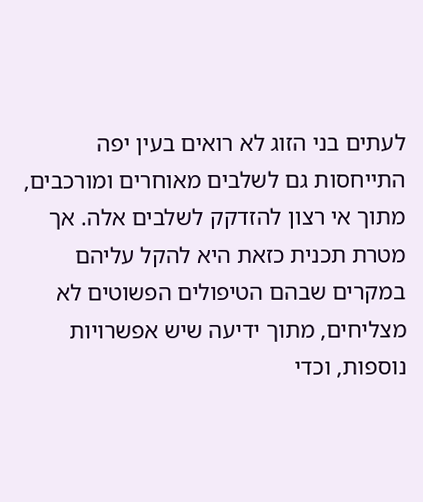לעתים בני הזוג לא רואים בעין יפה התייחסות גם לשלבים מאוחרים ומורכבים, מתוך אי רצון להזדקק לשלבים אלה. אך מטרת תכנית כזאת היא להקל עליהם במקרים שבהם הטיפולים הפשוטים לא מצליחים, מתוך ידיעה שיש אפשרויות נוספות, וכדי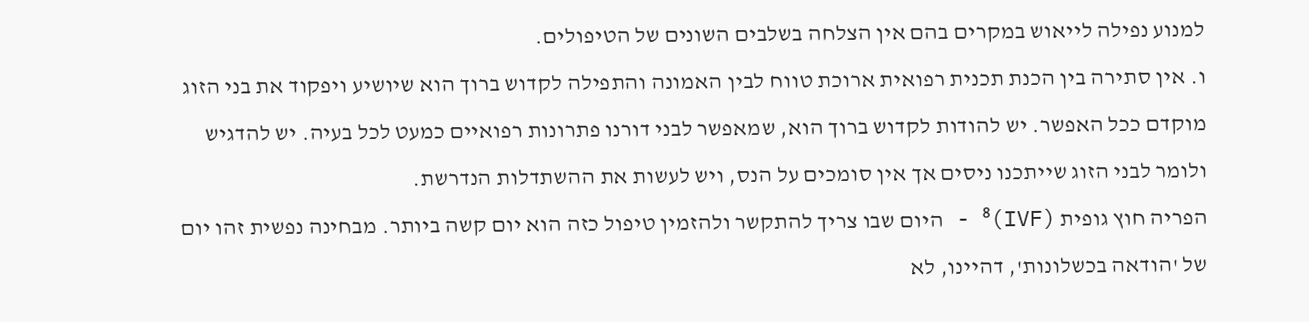למנוע נפילה לייאוש במקרים בהם אין הצלחה בשלבים השונים של הטיפולים.
ו. אין סתירה בין הכנת תכנית רפואית ארוכת טווח לבין האמונה והתפילה לקדוש ברוך הוא שיושיע ויפקוד את בני הזוג מוקדם ככל האפשר. יש להודות לקדוש ברוך הוא, שמאפשר לבני דורנו פתרונות רפואיים כמעט לכל בעיה. יש להדגיש ולומר לבני הזוג שייתכנו ניסים אך אין סומכים על הנס, ויש לעשות את ההשתדלות הנדרשת.
הפריה חוץ גופית (IVF)⁸ - היום שבו צריך להתקשר ולהזמין טיפול כזה הוא יום קשה ביותר. מבחינה נפשית זהו יום של 'הודאה בכשלונות', דהיינו, לא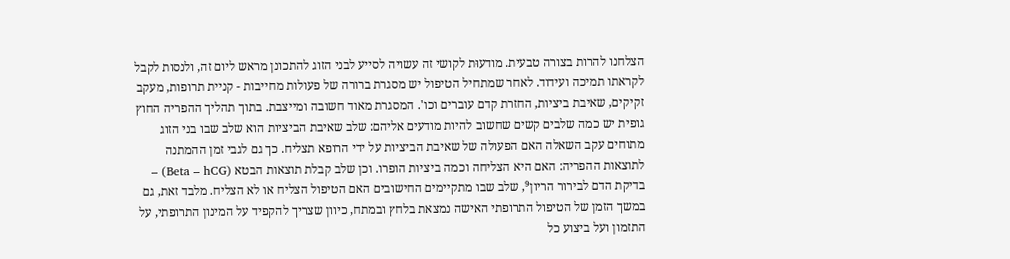הצלחנו להרות בצורה טבעית. מודעוּת לקושי זה עשויה לסייע לבני הזוג להתכונן מראש ליום זה, ולנסות לקבל לקראתו תמיכה ועידוד. לאחר שמתחיל הטיפול יש מסגרת ברורה של פעולות מחייבות - קניית תרופות, מעקב זקיקים, שאיבת ביציות, החזרת קדם עוברים וכו'. המסגרת מאוד חשובה ומייצבת. בתוך תהליך ההפריה החוץ גופית יש כמה שלבים קשים שחשוב להיות מודעים אליהם: שלב שאיבת הביציות הוא שלב שבו בני הזוג מתוחים עקב השאלה האם הפעולה של שאיבת הביציות על ידי הרופא תצליח. כך גם לגבי זמן ההמתנה לתוצאות ההפריה: האם היא הצליחה וכמה ביציות הופרו. וכן שלב קבלת תוצאות הבטא (Beta – hCG) – בדיקת הדם לבירור הריון⁹, שלב שבו מתקיימים החישובים האם הטיפול הצליח או לא הצליח. מלבד זאת, גם במשך הזמן של הטיפול התרופתי האישה נמצאת בלחץ ובמתח, כיוון שצריך להקפיד על המינון התרופתי, על התזמון ועל ביצוע כל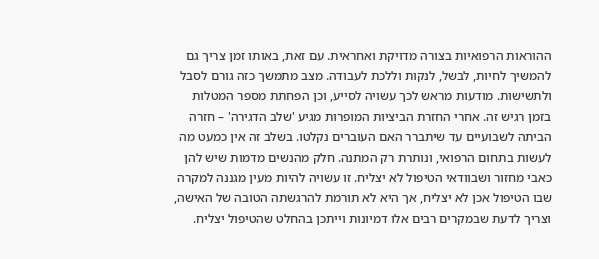ההוראות הרפואיות בצורה מדויקת ואחראית. עם זאת, באותו זמן צריך גם להמשיך לחיות, לבשל, לנקות וללכת לעבודה. מצב מתמשך כזה גורם לסבל ולתשישות. מודעות מראש לכך עשויה לסייע, וכן הפחתת מספר המטלות בזמן רגיש זה. אחרי החזרת הביציות המופרות מגיע 'שלב הדגירה' – חזרה הביתה לשבועיים עד שיתברר האם העוברים נקלטו. בשלב זה אין כמעט מה לעשות בתחום הרפואי, ונותרת רק המתנה. חלק מהנשים מדמות שיש להן כאבי מחזור ושבוודאי הטיפול לא יצליח. זו עשויה להיות מעין מגננה למקרה שבו הטיפול אכן לא יצליח, אך היא לא תורמת להרגשתה הטובה של האישה, וצריך לדעת שבמקרים רבים אלו דמיונות וייתכן בהחלט שהטיפול יצליח.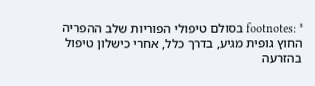footnotes: ⁸ בסולם טיפולי הפוריות שלב ההפריה החוץ גופית מגיע, בדרך כלל, אחרי כישלון טיפול בהזרעה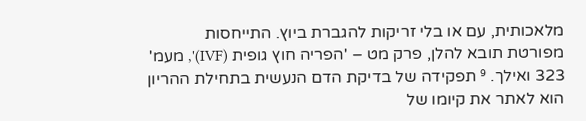מלאכותית, עם או בלי זריקות להגברת ביוץ. התייחסות מפורטת תובא להלן, פרק מט – 'הפריה חוץ גופית (IVF)', מעמ' 323 ואילך. ⁹ תפקידה של בדיקת הדם הנעשית בתחילת ההריון הוא לאתר את קיומו של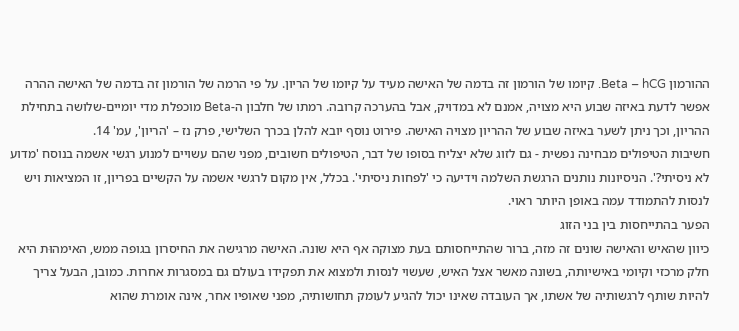ההורמון Beta – hCG. קיומו של הורמון זה בדמה של האישה מעיד על קיומו של הריון. על פי הרמה של הורמון זה בדמה של האישה ההרה אפשר לדעת באיזה שבוע היא מצויה, אמנם לא במדויק, אבל בהערכה קרובה. רמתו של חלבון ה-Beta מוכפלת מדי יומיים-שלושה בתחילת ההריון, וכך ניתן לשער באיזה שבוע של ההריון מצויה האישה. פירוט נוסף יובא להלן בכרך השלישי, פרק נז – 'הריון', עמ' 14.
חשיבות הטיפולים מבחינה נפשית - גם לזוג שלא יצליח בסופו של דבר, הטיפולים חשובים, מפני שהם עשויים למנוע רגשי אשמה בנוסח 'מדוע לא ניסיתי?'. הניסיונות נותנים הרגשת השלמה וידיעה כי 'לפחות ניסיתי'. בכלל, אין מקום לרגשי אשמה על הקשיים בפריון, זו המציאות ויש לנסות להתמודד עמה באופן היותר ראוי.
הפער בהתייחסות בין בני הזוג
כיוון שהאיש והאישה שונים זה מזה, ברור שהתייחסותם בעת מצוקה אף היא שונה. האישה מרגישה את החיסרון בגופה ממש, האימהוּת היא חלק מרכזי וקיומי באישיותה, בשונה מאשר אצל האיש, שעשוי לנסות ולמצוא את תפקידו בעולם גם במסגרות אחרות. כמובן, הבעל צריך להיות שותף לרגשותיה של אשתו, אך העובדה שאינו יכול להגיע לעומק תחושותיה, מפני שאופיו אחר, אינה אומרת שהוא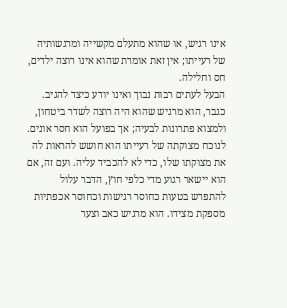אינו רגיש, או שהוא מתעלם מקשייה ומרגשותיה של רעייתו; אין זאת אומרת שהוא אינו רוצה ילדים, חס וחלילה.
הבעל לעתים רבות נבוך ואינו יודע כיצד להגיב. כגבר, הוא מרגיש שהוא היה רוצה לשדר ביטחון, ולמצוא פתרונות לבעיה; אך בפועל הוא חסר אונים. לנוכח מצוקתה של רעייתו הוא חושש להראות לה את מצוקתו שלו, כדי לא להכביד עליה. ועם זה, אם הוא יישאר רגוע מדי כלפי חוץ, הדבר עלול להתפרש בטעות כחוסר רגישות וכחוסר אכפתיות מספקת מצידו. הוא מרגיש כאב וצער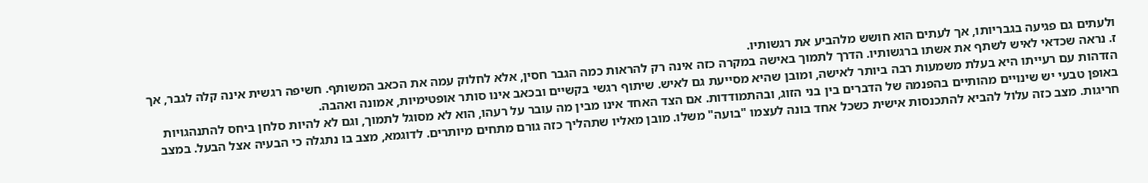ולעתים גם פגיעה בגבריותו, אך לעתים הוא חושש מלהביע את רגשותיו.
ז. נראה שכדאי לאיש לשתף את אשתו ברגשותיו. הדרך לתמוך באישה במקרה כזה אינה רק להראות כמה הגבר חסין, אלא לחלוק עמה את הכאב המשותף. חשיפה רגשית אינה קלה לגבר, אך הזדהות עם רעייתו היא בעלת משמעות רבה ביותר לאישה, ומובן שהיא מסייעת גם לאיש. שיתוף רגשי בקשיים ובכאב אינו סותר אופטימיות, אמונה ואהבה.
באופן טבעי יש שינויים מהותיים בהפנמה של הדברים בין בני הזוג, ובהתמודדות. אם הצד האחד אינו מבין מה עובר על רעהו, הוא לא מסוגל לתמוך, וגם לא להיות סלחן ביחס להתנהגויות חריגות. מצב כזה עלול להביא להתכנסות אישית כשכל אחד בונה לעצמו "בועה" משלו. מובן מאליו שתהליך כזה גורם מתחים מיותרים. לדוגמא, מצב בו נתגלה כי הבעיה אצל הבעל. במצב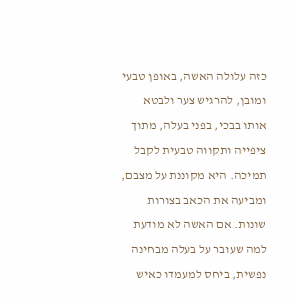כזה עלולה האשה, באופן טבעי ומובן, להרגיש צער ולבטא אותו בבכי, בפני בעלה, מתוך ציפייה ותקווה טבעית לקבל תמיכה. היא מקוננת על מצבם, ומביעה את הכאב בצורות שונות. אם האשה לא מודעת למה שעובר על בעלה מבחינה נפשית, ביחס למעמדו כאיש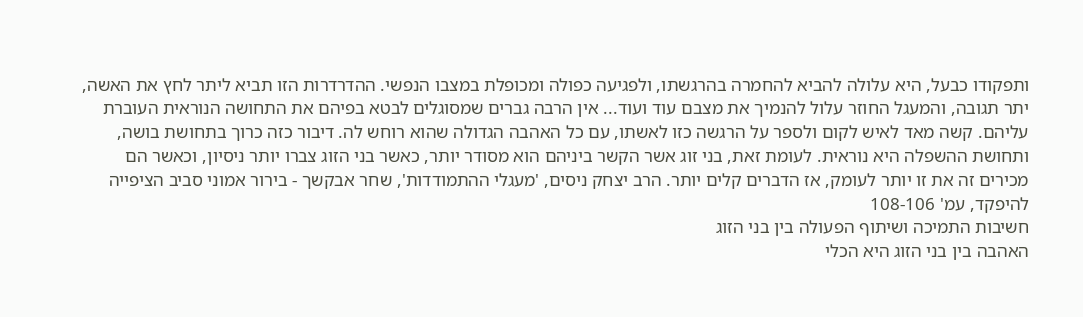ותפקודו כבעל, היא עלולה להביא להחמרה בהרגשתו, ולפגיעה כפולה ומכופלת במצבו הנפשי. ההדרדרות הזו תביא ליתר לחץ את האשה, יתר תגובה, והמעגל החוזר עלול להנמיך את מצבם עוד ועוד... אין הרבה גברים שמסוגלים לבטא בפיהם את התחושה הנוראית העוברת עליהם. קשה מאד לאיש לקום ולספר על הרגשה כזו לאשתו, עם כל האהבה הגדולה שהוא רוחש לה. דיבור כזה כרוך בתחושת בושה, ותחושת ההשפלה היא נוראית. לעומת זאת, בני זוג אשר הקשר ביניהם הוא מסודר יותר, כאשר בני הזוג צברו יותר ניסיון, וכאשר הם מכירים זה את זו יותר לעומק, אז הדברים קלים יותר. הרב יצחק ניסים, 'מעגלי ההתמודדות', שחר אבקשך - בירור אמוני סביב הציפייה להיפקד, עמ' 108-106
חשיבות התמיכה ושיתוף הפעולה בין בני הזוג
האהבה בין בני הזוג היא הכלי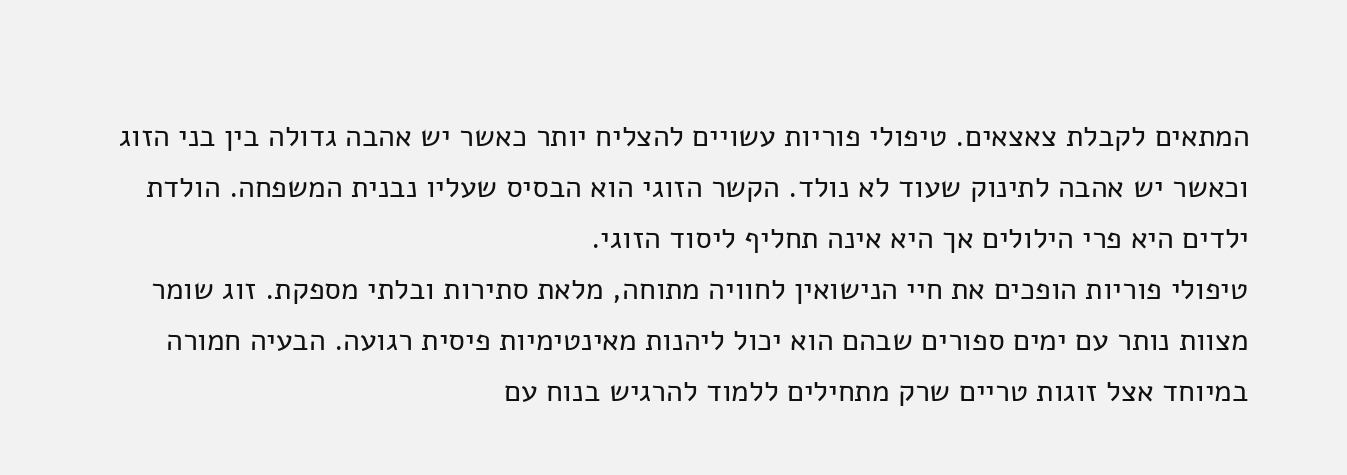המתאים לקבלת צאצאים. טיפולי פוריות עשויים להצליח יותר כאשר יש אהבה גדולה בין בני הזוג וכאשר יש אהבה לתינוק שעוד לא נולד. הקשר הזוגי הוא הבסיס שעליו נבנית המשפחה. הולדת ילדים היא פרי הילולים אך היא אינה תחליף ליסוד הזוגי.
טיפולי פוריות הופכים את חיי הנישואין לחוויה מתוחה, מלאת סתירות ובלתי מספקת. זוג שומר מצוות נותר עם ימים ספורים שבהם הוא יכול ליהנות מאינטימיות פיסית רגועה. הבעיה חמורה במיוחד אצל זוגות טריים שרק מתחילים ללמוד להרגיש בנוח עם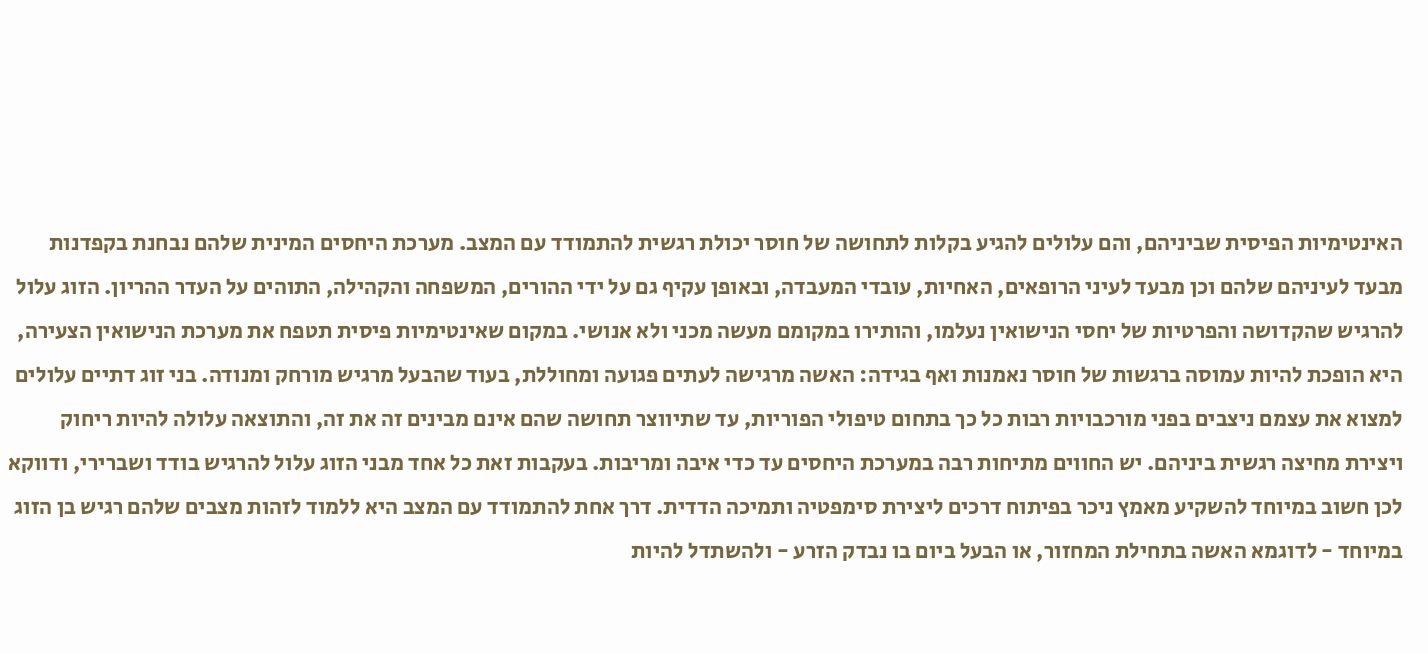האינטימיות הפיסית שביניהם, והם עלולים להגיע בקלות לתחושה של חוסר יכולת רגשית להתמודד עם המצב. מערכת היחסים המינית שלהם נבחנת בקפדנות מבעד לעיניהם שלהם וכן מבעד לעיני הרופאים, האחיות, עובדי המעבדה, ובאופן עקיף גם על ידי ההורים, המשפחה והקהילה, התוהים על העדר ההריון. הזוג עלול להרגיש שהקדושה והפרטיות של יחסי הנישואין נעלמו, והותירו במקומם מעשה מכני ולא אנושי. במקום שאינטימיות פיסית תטפח את מערכת הנישואין הצעירה, היא הופכת להיות עמוסה ברגשות של חוסר נאמנות ואף בגידה: האשה מרגישה לעתים פגועה ומחוללת, בעוד שהבעל מרגיש מורחק ומנודה. בני זוג דתיים עלולים למצוא את עצמם ניצבים בפני מורכבויות רבות כל כך בתחום טיפולי הפוריות, עד שתיווצר תחושה שהם אינם מבינים זה את זה, והתוצאה עלולה להיות ריחוק ויצירת מחיצה רגשית ביניהם. יש החווים מתיחות רבה במערכת היחסים עד כדי איבה ומריבות. בעקבות זאת כל אחד מבני הזוג עלול להרגיש בודד ושברירי, ודווקא לכן חשוב במיוחד להשקיע מאמץ ניכר בפיתוח דרכים ליצירת סימפטיה ותמיכה הדדית. דרך אחת להתמודד עם המצב היא ללמוד לזהות מצבים שלהם רגיש בן הזוג במיוחד - לדוגמא האשה בתחילת המחזור, או הבעל ביום בו נבדק הזרע - ולהשתדל להיות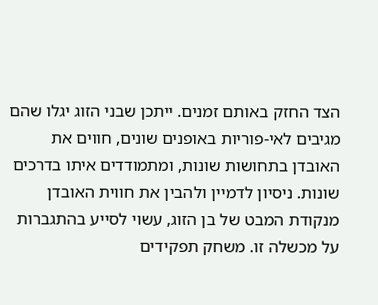הצד החזק באותם זמנים. ייתכן שבני הזוג יגלו שהם מגיבים לאי-פוריות באופנים שונים, חווים את האובדן בתחושות שונות, ומתמודדים איתו בדרכים שונות. ניסיון לדמיין ולהבין את חווית האובדן מנקודת המבט של בן הזוג, עשוי לסייע בהתגברות על מכשלה זו. משחק תפקידים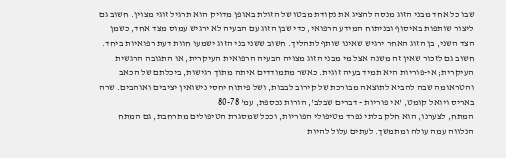שבו כל אחד מבני הזוג מנסה להציג את נקודת מבטו של הזולת באופן מדויק הוא תרגיל זוגי מצוין. חשוב גם ליצור שותפות באיסוף ובניתוח המידע הרפואי, כדי שבן הזוג עם הבעיה לא ירגיש עמוס מצד אחד, כשמן הצד השני, בן הזוג האחר ירגיש שאינו שותף לתהליך. חשוב ששני בני הזוג ישמעו חוות דעת רפואיות ביחד. חשוב גם לזכור שאין זה משנה אצל מי מבני הזוג מצויה הבעיה הרפואית העיקרית, או התגובה הרגשית העיקרית; אי-פוריות היא תמיד בעיה זוגית. כאשר מתמודדים איתה מתוך רגישות, ביכלתם של הכאב והטראומה שבה להביא לתוצאה מבורכת של קירוב לבבות, ושל פיתוח יחסי נישואין יציבים ואוהבים. שרה באריס ויואל קומט, 'אי פוריות - דברים שבלב', הורות נכספת, עמ' 80-78
המתח, לצערנו, הוא חלק בלתי נפרד מטיפולי הפוריות, וככל שמסגרת הטיפולים מתרחבת, גם המתח הנלווה עמה עולה ומתמשך. לעתים עלול להיות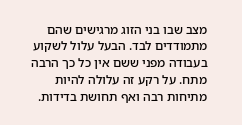מצב שבו בני הזוג מרגישים שהם מתמודדים לבד. הבעל עלול לשקוע בעבודה מפני ששם אין כל כך הרבה מתח. על רקע זה עלולה להיות מתיחות רבה ואף תחושת בדידות.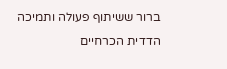ברור ששיתוף פעולה ותמיכה הדדית הכרחיים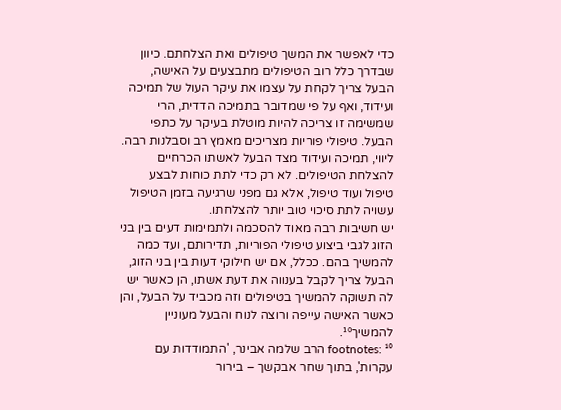כדי לאפשר את המשך טיפולים ואת הצלחתם. כיוון שבדרך כלל רוב הטיפולים מתבצעים על האישה, הבעל צריך לקחת על עצמו את עיקר העול של תמיכה ועידוד, ואף על פי שמדובר בתמיכה הדדית, הרי שמשימה זו צריכה להיות מוטלת בעיקר על כתפי הבעל. טיפולי פוריות מצריכים מאמץ רב וסבלנות רבה. ליווי, תמיכה ועידוד מצד הבעל לאשתו הכרחיים להצלחת הטיפולים. לא רק כדי לתת כוחות לבצע טיפול ועוד טיפול, אלא גם מפני שרגיעה בזמן הטיפול עשויה לתת סיכוי טוב יותר להצלחתו.
יש חשיבות רבה מאוד להסכמה ולתמימות דעים בין בני הזוג לגבי ביצוע טיפולי הפוריות, תדירותם, ועד כמה להמשיך בהם. ככלל, אם יש חילוקי דעות בין בני הזוג, הבעל צריך לקבל בענווה את דעת אשתו, הן כאשר יש לה תשוקה להמשיך בטיפולים וזה מכביד על הבעל, והן כאשר האישה עייפה ורוצה לנוח והבעל מעוניין להמשיך¹⁰.
footnotes: ¹⁰ הרב שלמה אבינר, 'התמודדות עם עקרות', בתוך שחר אבקשך – בירור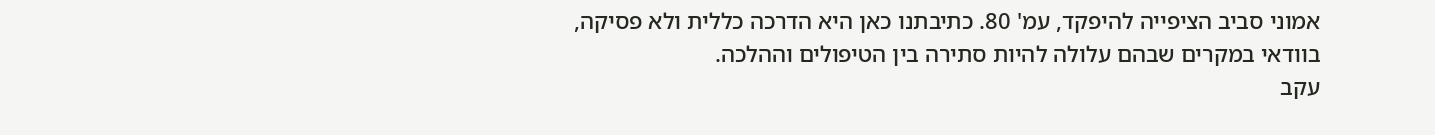אמוני סביב הציפייה להיפקד, עמ' 80. כתיבתנו כאן היא הדרכה כללית ולא פסיקה, בוודאי במקרים שבהם עלולה להיות סתירה בין הטיפולים וההלכה.
עקב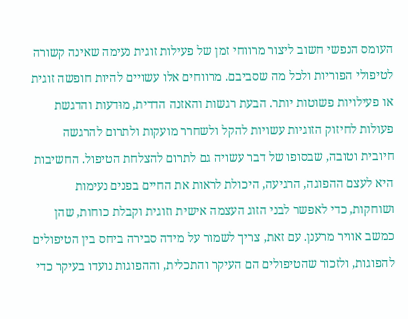העומס הנפשי חשוב ליצור מרווחי זמן של פעילות זוגית נעימה שאינה קשורה לטיפולי הפוריות ולכל מה שסביבם. מרווחים אלו עשויים להיות חופשה זוגית או פעילויות פשוטות יותר. הבעת רגשות והאזנה הדדית, מוּדעות והדגשת פעולות לחיזוק הזוגיות עשויות להקל ולשחרר מועקות ולתרום להרגשה חיובית וטובה, שבסופו של דבר עשויה גם לתרום להצלחת הטיפול. החשיבות היא לעצם ההפוגה, הרגיעה, היכולת לראות את החיים בפנים נעימות ושוחקות, כדי לאפשר לבני הזוג העצמה אישית וזוגית וקבלת כוחות, שהן כמשב אוויר מרענן. עם זאת, צריך לשמור על מידה סבירה ביחס בין הטיפולים להפוגות, ולזכור שהטיפולים הם העיקר והתכלית, וההפוגות נועדו בעיקר כדי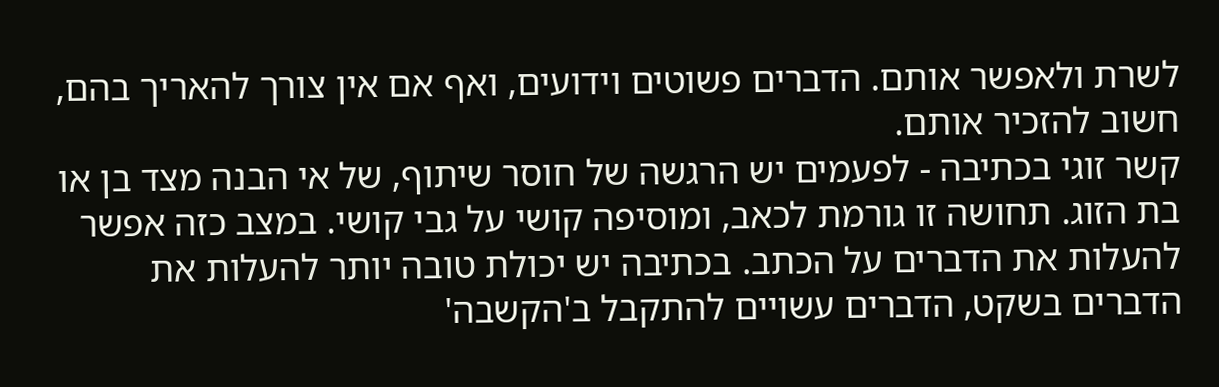לשרת ולאפשר אותם. הדברים פשוטים וידועים, ואף אם אין צורך להאריך בהם, חשוב להזכיר אותם.
קשר זוגי בכתיבה - לפעמים יש הרגשה של חוסר שיתוף, של אי הבנה מצד בן או בת הזוג. תחושה זו גורמת לכאב, ומוסיפה קושי על גבי קושי. במצב כזה אפשר להעלות את הדברים על הכתב. בכתיבה יש יכולת טובה יותר להעלות את הדברים בשקט, הדברים עשויים להתקבל ב'הקשבה'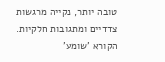טובה יותר, נקייה מרגשות צדדיים ומתגובות חלקיות. הקורא 'שומע'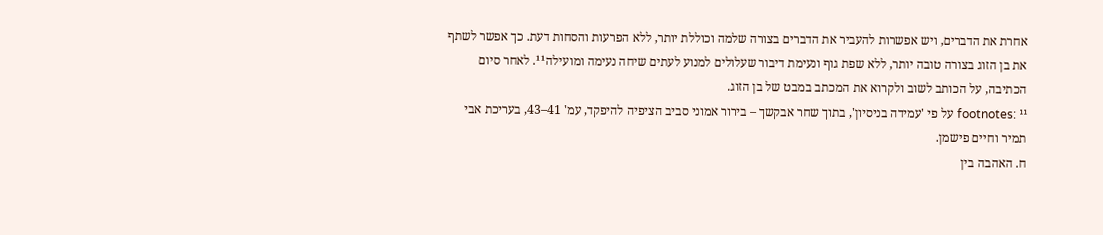אחרת את הדברים, ויש אפשרות להעביר את הדברים בצורה שלמה וכוללת יותר, ללא הפרעות והסחות דעת. כך אפשר לשתף את בן הזוג בצורה טובה יותר, ללא שפת גוף ונעימת דיבור שעלולים למנוע לעתים שיחה נעימה ומועילה¹¹. לאחר סיום הכתיבה, על הכותב לשוב ולקרוא את המכתב במבט של בן הזוג.
footnotes: ¹¹ על פי 'עמידה בניסיון', בתוך שחר אבקשך – בירור אמוני סביב הציפיה להיפקד, עמ' 41–43, בעריכת אבי תמיר וחיים פישמן.
ח. האהבה בין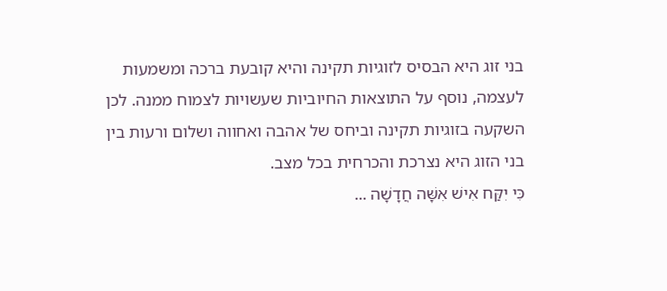בני זוג היא הבסיס לזוגיות תקינה והיא קובעת ברכה ומשמעות לעצמה, נוסף על התוצאות החיוביות שעשויות לצמוח ממנה. לכן השקעה בזוגיות תקינה וביחס של אהבה ואחווה ושלום ורעות בין בני הזוג היא נצרכת והכרחית בכל מצב.
כִּי יִקַּח אִישׁ אִשָּׁה חֲדָשָׁה ...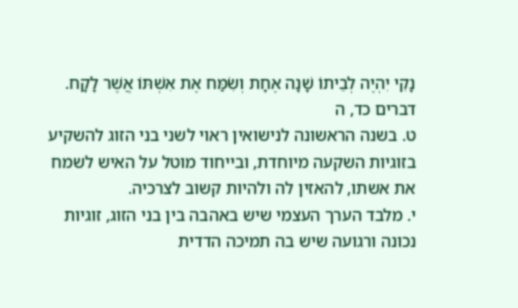נָקִי יִהְיֶה לְבֵיתוֹ שָׁנָה אֶחָת וְשִׂמַּח אֶת אִשְׁתּוֹ אֲשֶׁר לָקָח. דברים כד, ה
ט. בשנה הראשונה לנישואין ראוי לשני בני הזוג להשקיע בזוגיות השקעה מיוחדת, ובייחוד מוטל על האיש לשמח את אשתו, להאזין לה ולהיות קשוב לצרכיה.
י. מלבד הערך העצמי שיש באהבה בין בני הזוג, זוגיות נכונה ורגועה שיש בה תמיכה הדדית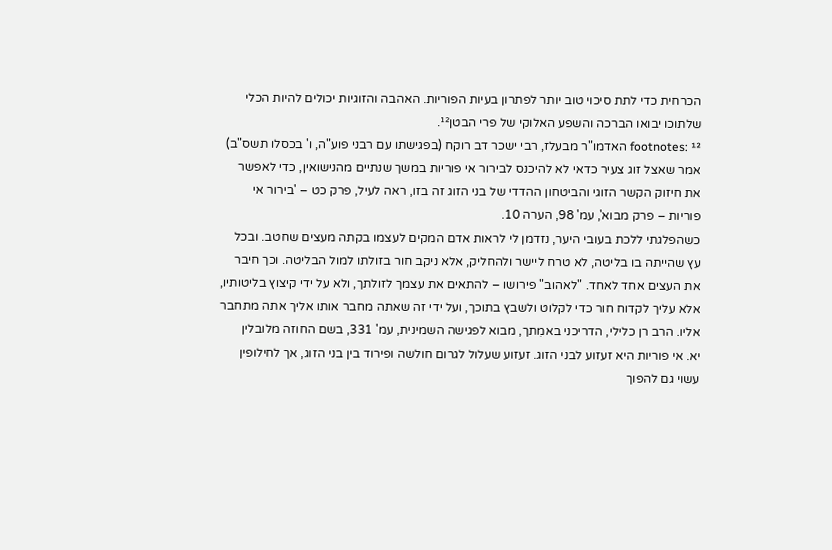הכרחית כדי לתת סיכוי טוב יותר לפתרון בעיות הפוריות. האהבה והזוגיות יכולים להיות הכלי שלתוכו יבואו הברכה והשפע האלוקי של פרי הבטן¹².
footnotes: ¹² האדמו"ר מבעלז, רבי ישכר דב רוקח (בפגישתו עם רבני פוע"ה, ו' בכסלו תשס"ב) אמר שאצל זוג צעיר כדאי לא להיכנס לבירור אי פוריות במשך שנתיים מהנישואין, כדי לאפשר את חיזוק הקשר הזוגי והביטחון ההדדי של בני הזוג זה בזו, ראה לעיל, פרק כט – 'בירור אי פוריות – פרק מבוא', עמ' 98, הערה 10.
כשהפלגתי ללכת בעובי היער, נזדמן לי לראות אדם המקים לעצמו בקתה מעצים שחטב. ובכל עץ שהייתה בו בליטה, לא טרח ליישר ולהחליק, אלא ניקב חור בזולתו למול הבליטה. וכך חיבר את העצים אחד לאחד. "לאהוב" פירושו – להתאים את עצמך לזולתך, ולא על ידי קיצוץ בליטותיו, אלא עליך לקדוח חור כדי לקלוט ולשבץ בתוכך, ועל ידי זה שאתה מחבר אותו אליך אתה מתחבר אליו. הרב רן כלילי, הדריכני באמִתך, מבוא לפגישה השמינית, עמ' 331, בשם החוזה מלובלין
יא. אי פוריות היא זעזוע לבני הזוג. זעזוע שעלול לגרום חולשה ופירוד בין בני הזוג, אך לחילופין עשוי גם להפוך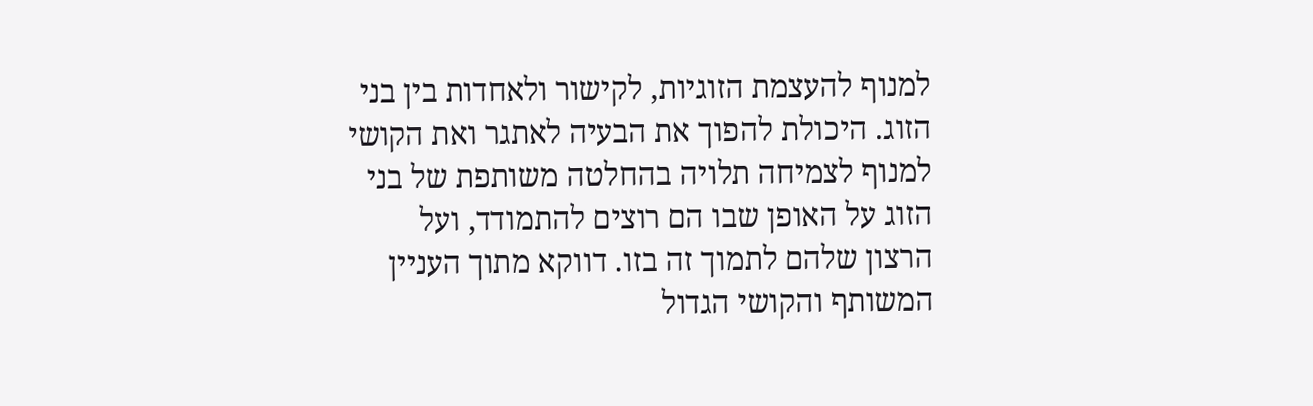למנוף להעצמת הזוגיות, לקישור ולאחדות בין בני הזוג. היכולת להפוך את הבעיה לאתגר ואת הקושי למנוף לצמיחה תלויה בהחלטה משותפת של בני הזוג על האופן שבו הם רוצים להתמודד, ועל הרצון שלהם לתמוך זה בזו. דווקא מתוך העניין המשותף והקושי הגדול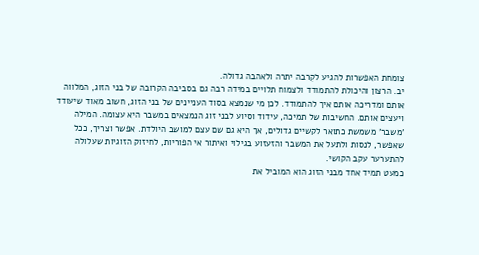צומחת האפשרות להגיע לקִרבה יתרה ולאהבה גדולה.
יב. הרצון והיכולת להתמודד ולצמוח תלויים במידה רבה גם בסביבה הקרובה של בני הזוג, המלווה אותם ומדריכה אותם איך להתמודד. לכן מי שנמצא בסוד העניינים של בני הזוג, חשוב מאוד שיעודד ויעצים אותם. החשיבות של תמיכה, עידוד וסיוע לבני זוג הנמצאים במשבר היא עצומה. המילה 'משבר' משמשת כתואר לקשיים גדולים, אך היא גם שם עצם למושב היולדת. אפשר וצריך, ככל שאפשר, לנסות ולתעל את המשבר והזעזוע בגילוי ואיתור אי הפוריות, לחיזוק הזוגיות שעלולה להתערער עקב הקושי.
כמעט תמיד אחד מבני הזוג הוא המוביל את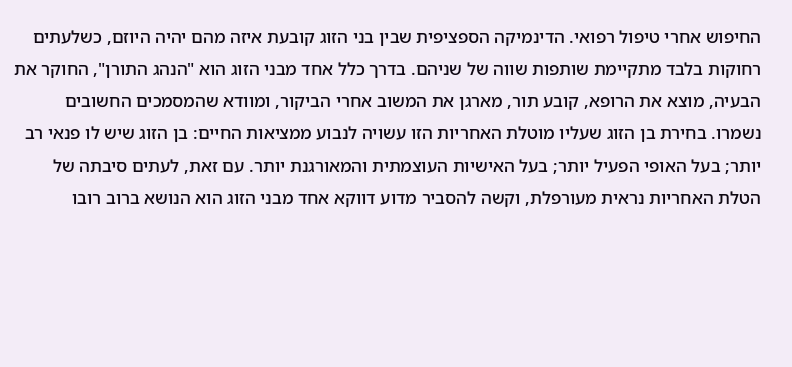החיפוש אחרי טיפול רפואי. הדינמיקה הספציפית שבין בני הזוג קובעת איזה מהם יהיה היוזם, כשלעתים רחוקות בלבד מתקיימת שותפות שווה של שניהם. בדרך כלל אחד מבני הזוג הוא "הנהג התורן", החוקר את הבעיה, מוצא את הרופא, קובע תור, מארגן את המשוב אחרי הביקור, ומוודא שהמסמכים החשובים נשמרו. בחירת בן הזוג שעליו מוטלת האחריות הזו עשויה לנבוע ממציאות החיים: בן הזוג שיש לו פנאי רב יותר; בעל האופי הפעיל יותר; בעל האישיות העוצמתית והמאורגנת יותר. עם זאת, לעתים סיבתה של הטלת האחריות נראית מעורפלת, וקשה להסביר מדוע דווקא אחד מבני הזוג הוא הנושא ברוב רובו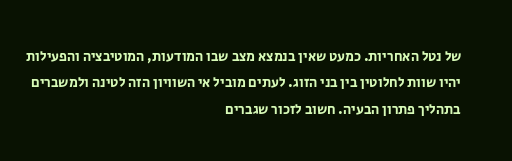של נטל האחריות. כמעט שאין בנמצא מצב שבו המודעות, המוטיבציה והפעילות יהיו שוות לחלוטין בין בני הזוג. לעתים מוביל אי השוויון הזה לטינה ולמשברים בתהליך פתרון הבעיה. חשוב לזכור שגברים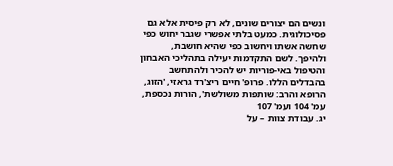ונשים הם יצורים שונים, לא רק פיסית אלא גם פסיכולוגית. כמעט בלתי אפשרי שגבר יחוש כפי שחשה אשתו ויחשוב כפי שהיא חושבת, ולהיפך. לשם התקדמות יעילה בתהליכי האבחון והטיפול באי-פוריות יש להכיר ולהתחשב בהבדלים הללו. פרופ' חיים ריצ'רד גראזי, 'הזוג, הרופא והרב: שותפות משולשת', הורות נכספת, עמ' 104 ועמ' 107
יג. עבודת צוות – על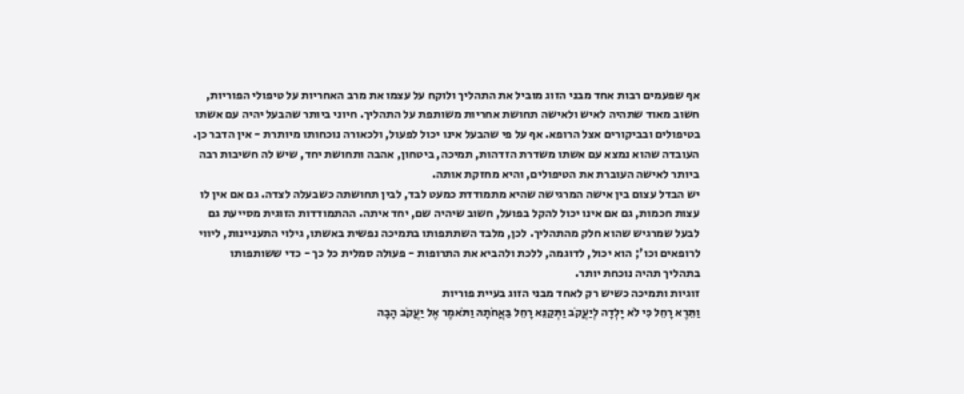אף שפעמים רבות אחד מבני הזוג מוביל את התהליך ולוקח על עצמו את מרב האחריות על טיפולי הפוריות, חשוב מאוד שתהיה לאיש ולאישה תחושת אחריות משותפת על התהליך. חיוני ביותר שהבעל יהיה עם אשתו בטיפולים ובביקורים אצל הרופא. אף על פי שהבעל אינו יכול לפעול, ולכאורה נוכחותו מיותרת - אין הדבר כן. העובדה שהוא נמצא עם אשתו משדרת הזדהות, תמיכה, ביטחון, אהבה ותחושת יחד, שיש לה חשיבות רבה ביותר לאישה העוברת את הטיפולים, והיא מחזקת אותה.
יש הבדל עצום בין אישה המרגישה שהיא מתמודדת כמעט לבד, לבין תחושתה כשבעלה לצדה. גם אם אין לו עצות חכמות, גם אם אינו יכול להקל בפועל, חשוב שיהיה שם, יחד איתה. ההתמודדות הזוגית מסייעת גם לבעל שמרגיש שהוא חלק מהתהליך. לכן, מלבד השתתפותו בתמיכה נפשית באשתו, גילוי התעניינות, ליווי לרופאים וכו'; הוא יכול, לדוגמה, ללכת ולהביא את התרופות - פעולה סמלית כל כך - כדי ששותפותו בתהליך תהיה נוכחת יותר.
זוגיות ותמיכה כשיש רק לאחד מבני הזוג בעיית פוריות
וַתֵּרֶא רָחֵל כִּי לֹא יָלְדָה לְיַעֲקֹב וַתְּקַנֵּא רָחֵל בַּאֲחֹתָהּ וַתֹּאמֶר אֶל יַעֲקֹב הָבָה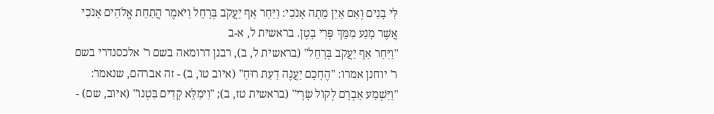לִּי בָנִים וְאִם אַיִן מֵתָה אָנֹכִי: וַיִּחַר אַף יַעֲקֹב בְּרָחֵל וַיֹּאמֶר הֲתַחַת אֱלֹהִים אָנֹכִי אֲשֶׁר מָנַע מִמֵּךְ פְּרִי בָטֶן. בראשית ל, א-ב
"וַיִּחַר אַף יַעֲקֹב בְּרָחֵל" (בראשית ל, ב), רבנן דרומאה בשם ר' אלכסנדרי בשם ר' יוחנן אמרו: "הֶחָכָם יַעֲנֶה דַעַת רוּחַ" (איוב טו, ב) - זה אברהם, שנאמר: "וַיִּשְׁמַע אַבְרָם לְקוֹל שָׂרָי" (בראשית טז, ב); "וִימַלֵּא קָדִים בִּטְנוֹ" (איוב, שם) -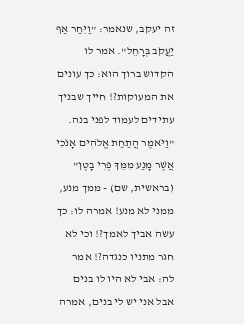זה יעקב, שנאמר: "וַיִּחַר אַף יַעֲקֹב בְּרָחֵל". אמר לו הקדוש ברוך הוא: כך עונים את המעוקות?! חייך שבניך עתידים לעמוד לפני בנה. "וַיֹּאמֶר הֲתַחַת אֱלֹהִים אָנֹכִי אֲשֶׁר מָנַע מִמֵּךְ פְּרִי בָטֶן" (בראשית, שם) - ממך מנע, ממני לא מנע! אמרה לו: כך עשה אביך לאמך?! וכי לא חגר מתניו כנגדה?! אמר לה: אבי לא היו לו בנים אבל אני יש לי בנים, אמרה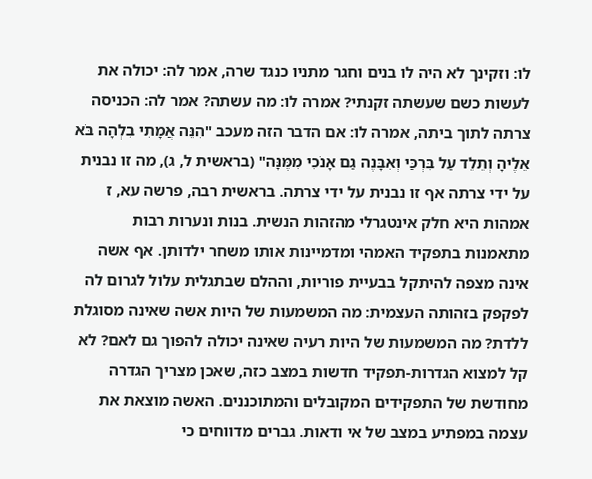לו: וזקינך לא היה לו בנים וחגר מתניו כנגד שרה, אמר לה: יכולה את לעשות כשם שעשתה זקנתי? אמרה לו: מה עשתה? אמר לה: הכניסה צרתה לתוך ביתה, אמרה לו: אם הדבר הזה מעכב "הִנֵּה אֲמָתִי בִלְהָה בֹּא אֵלֶיהָ וְתֵלֵד עַל בִּרְכַּי וְאִבָּנֶה גַם אָנֹכִי מִמֶּנָּה" (בראשית ל, ג), מה זו נבנית על ידי צרתה אף זו נבנית על ידי צרתה. בראשית רבה, פרשה עא, ז
אמהות היא חלק אינטגרלי מהזהות הנשית. בנות ונערות רבות מתאמנות בתפקיד האמהי ומדמיינות אותו משחר ילדותן. אף אשה אינה מצפה להיתקל בבעיית פוריות, וההלם שבתגלית עלול לגרום לה לפקפק בזהותה העצמית: מה המשמעות של היות אשה שאינה מסוגלת ללדת? מה המשמעות של היות רעיה שאינה יכולה להפוך גם לאם? לא קל למצוא הגדרות-תפקיד חדשות במצב כזה, שאכן מצריך הגדרה מחודשת של התפקידים המקובלים והמתוכננים. האשה מוצאת את עצמה במפתיע במצב של אי ודאות. גברים מדווחים כי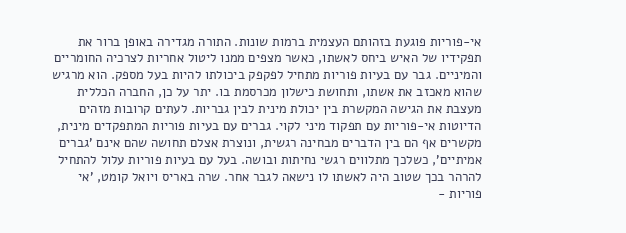אי-פוריות פוגעת בזהותם העצמית ברמות שונות. התורה מגדירה באופן ברור את תפקידיו של האיש ביחס לאשתו, כאשר מצפים ממנו ליטול אחריות לצרכיה החומריים והמיניים. גבר עם בעיות פוריות מתחיל לפקפק ביכולתו להיות בעל מספק. הוא מרגיש שהוא מאכזב את אשתו, ותחושת כישלון מכרסמת בו. יתר על כן, החברה הכללית מעצבת את הגישה המקשרת בין יכולת מינית לבין גבריות. לעתים קרובות מזהים הדיוטות אי-פוריות עם תפקוד מיני לקוי. גברים עם בעיות פוריות המתפקדים מינית, מקשרים אף הם בין הדברים מבחינה רגשית, ונוצרת אצלם תחושה שהם אינם 'גברים אמיתיים', כשלכך מתלווים רגשי נחיתות ובושה. בעל עם בעיות פוריות עלול להתחיל להרהר בכך שטוב היה לאשתו לו נישאה לגבר אחר. שרה באריס ויואל קומט, 'אי פוריות -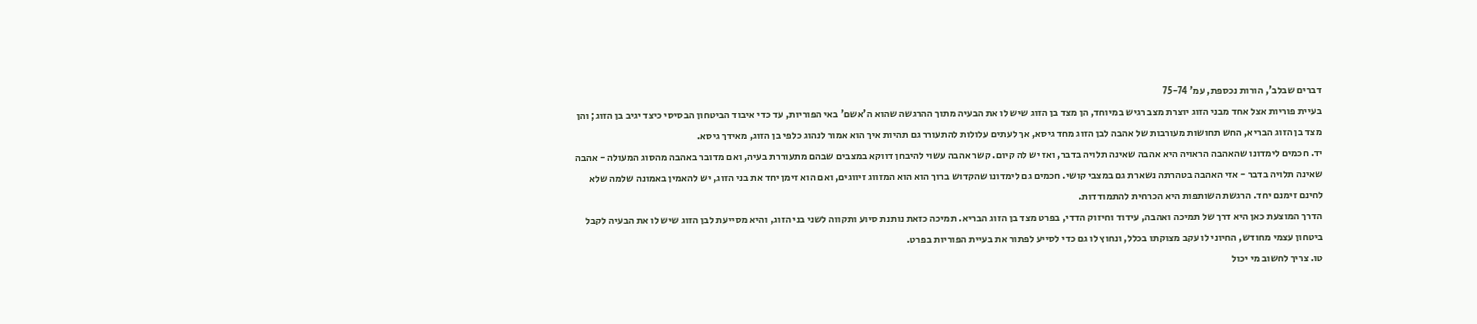דברים שבלב', הורות נכספת, עמ' 75-74
בעיית פוריות אצל אחד מבני הזוג יוצרת מצב רגיש במיוחד, הן מצד בן הזוג שיש לו את הבעיה מתוך ההרגשה שהוא ה'אשם' באי הפוריות, עד כדי איבוד הביטחון הבסיסי כיצד יגיב בן הזוג; והן מצד בן הזוג הבריא, החש תחושות מעורבות של אהבה לבן הזוג מחד גיסא, אך לעתים עלולות להתעורר גם תהיות איך הוא אמור לנהוג כלפי בן הזוג, מאידך גיסא.
יד. חכמים לימדונו שהאהבה הראויה היא אהבה שאינה תלויה בדבר, ואז יש לה קיום. קשר אהבה עשוי להיבחן דווקא במצבים שבהם מתעוררת בעיה, ואם מדובר באהבה מהסוג המעולה - אהבה שאינה תלויה בדבר - אזי האהבה בטהרתה נשארת גם במצבי קושי. חכמים גם לימדונו שהקדוש ברוך הוא הוא המזווג זיווגים, ואם הוא זימן יחד את בני הזוג, יש להאמין באמונה שלמה שלא לחינם זימנם יחד. הרגשת השותפות היא הכרחית להתמודדות.
הדרך המוצעת כאן היא דרך של תמיכה ואהבה, עידוד וחיזוק הדדי, בפרט מצד בן הזוג הבריא. תמיכה כזאת נותנת סיוע ותקווה לשני בני הזוג, והיא מסייעת לבן הזוג שיש לו את הבעיה לקבל ביטחון עצמי מחודש, החיוני לו עקב מצוקתו בכלל, ונחוץ לו גם כדי לסייע לפתור את בעיית הפוריות בפרט.
טו. צריך לחשוב מי יכול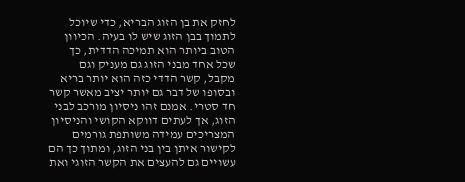לחזק את בן הזוג הבריא, כדי שיוכל לתמוך בבן הזוג שיש לו בעיה. הכיוון הטוב ביותר הוא תמיכה הדדית, כך שכל אחד מבני הזוג גם מעניק וגם מקבל, קשר הדדי כזה הוא יותר בריא ובסופו של דבר גם יותר יציב מאשר קשר חד סטרי. אמנם זהו ניסיון מורכב לבני הזוג, אך לעתים דווקא הקושי והניסיון המצריכים עמידה משותפת גורמים לקישור איתן בין בני הזוג, ומתוך כך הם עשויים גם להעצים את הקשר הזוגי ואת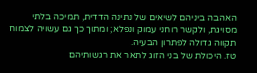האהבה ביניהם לשיאים של נתינה הדדית, תמיכה בלתי מסויגת, ולקשר רוחני עמוק ונפלא; ומתוך כך גם עשויה לצמוח תקווה גדולה לפתרון הבעיה.
טז. היכולת של בני הזוג לתאר את רגשותיהם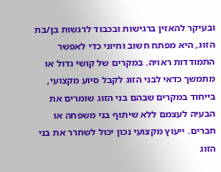ובעיקר להאזין ברגישות ובכבוד לרגשות בן/בת הזוג, היא מפתח חשוב וחיוני כדי לאפשר התמודדות ראויה. במקרים של קושי גדול או מתמשך כדאי לבני הזוג לקבל סיוע מקצועי, בייחוד במקרים שבהם בני הזוג שומרים את הבעיה לעצמם ללא שיתוף בני משפחה או חברים. ייעוץ מקצועי נכון יכול לשחרר את בני הזוג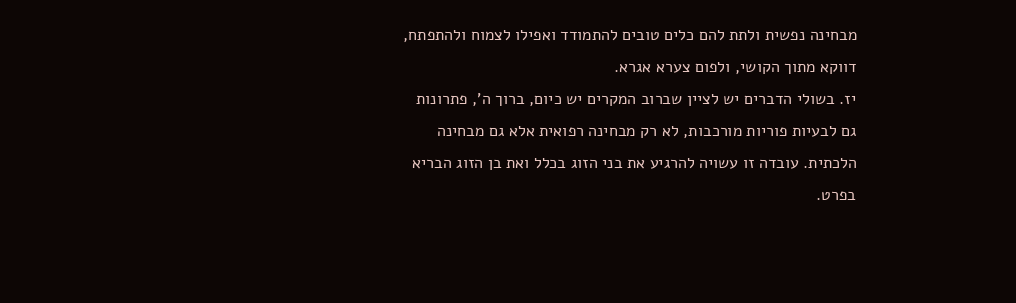מבחינה נפשית ולתת להם כלים טובים להתמודד ואפילו לצמוח ולהתפתח, דווקא מתוך הקושי, ולפום צערא אגרא.
יז. בשולי הדברים יש לציין שברוב המקרים יש כיום, ברוך ה', פתרונות גם לבעיות פוריות מורכבות, לא רק מבחינה רפואית אלא גם מבחינה הלכתית. עובדה זו עשויה להרגיע את בני הזוג בכלל ואת בן הזוג הבריא בפרט.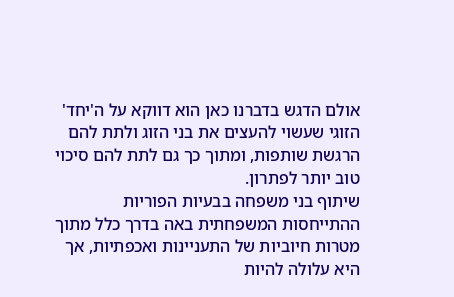אולם הדגש בדברנו כאן הוא דווקא על ה'יחד' הזוגי שעשוי להעצים את בני הזוג ולתת להם הרגשת שותפות, ומתוך כך גם לתת להם סיכוי טוב יותר לפתרון.
שיתוף בני משפחה בבעיות הפוריות
ההתייחסות המשפחתית באה בדרך כלל מתוך מטרות חיוביות של התעניינות ואכפתיות, אך היא עלולה להיות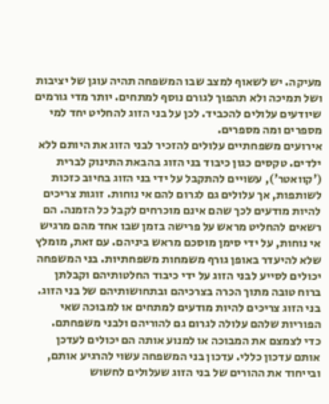מעיקה. יש לשאוף למצב שבו המשפחה תהיה עוגן של יציבות ושל תמיכה ולא תהפוך לגורם נוסף למתחים. יותר מדי גורמים שיודעים עלולים להכביד. לכן על בני הזוג להחליט יחד למי מספרים ומה מספרים.
אירועים משפחתיים עלולים להזכיר לבני הזוג את היותם ללא ילדים. טקסים כגון כיבוד בני הזוג בהבאת התינוק לברית ('קוואטר'), עשויים להתקבל על ידי בני הזוג בחיוב כזכות לשותפות, אך עלולים גם לגרום להם אי נוחות. זוגות צריכים להיות מודעים לכך שהם אינם מוכרחים לקבל כל הזמנה. הם רשאים להחליט מראש על פרישה בזמן שבו אחד מהם מרגיש אי נוחות, על ידי סימן מוסכם מראש ביניהם. עם זאת, מומלץ שלא להיעדר באופן גורף משמחות משפחתיות. בני המשפחה יכולים לסייע לבני הזוג על ידי כיבוד החלטותיהם וקבלתן ברוח טובה מתוך הכרה בצרכיהם ובתחושותיהם של בני הזוג.
בני הזוג צריכים להיות מודעים למתחים או למבוכה שאי הפוריות שלהם עלולה לגרום גם להוריהם ולבני משפחתם. כדי לצמצם את המבוכה או למנוע אותה הם יכולים לעדכן אותם עדכון כללי. עדכון בני המשפחה עשוי להרגיע אותם, ובייחוד את ההורים של בני הזוג שעלולים לחשוש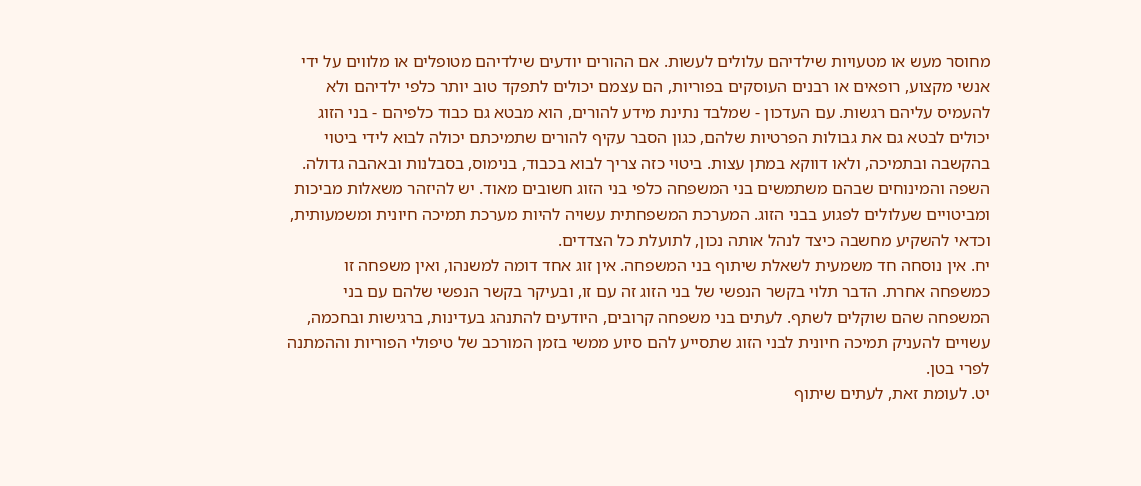מחוסר מעש או מטעויות שילדיהם עלולים לעשות. אם ההורים יודעים שילדיהם מטופלים או מלווים על ידי אנשי מקצוע, רופאים או רבנים העוסקים בפוריות, הם עצמם יכולים לתפקד טוב יותר כלפי ילדיהם ולא להעמיס עליהם רגשות. עם העדכון - שמלבד נתינת מידע להורים, הוא מבטא גם כבוד כלפיהם - בני הזוג יכולים לבטא גם את גבולות הפרטיות שלהם, כגון הסבר עקיף להורים שתמיכתם יכולה לבוא לידי ביטוי בהקשבה ובתמיכה, ולאו דווקא במתן עצות. ביטוי כזה צריך לבוא בכבוד, בנימוס, בסבלנות ובאהבה גדולה.
השפה והמינוחים שבהם משתמשים בני המשפחה כלפי בני הזוג חשובים מאוד. יש להיזהר משאלות מביכות ומביטויים שעלולים לפגוע בבני הזוג. המערכת המשפחתית עשויה להיות מערכת תמיכה חיונית ומשמעותית, וכדאי להשקיע מחשבה כיצד לנהל אותה נכון, לתועלת כל הצדדים.
יח. אין נוסחה חד משמעית לשאלת שיתוף בני המשפחה. אין זוג אחד דומה למשנהו, ואין משפחה זו כמשפחה אחרת. הדבר תלוי בקשר הנפשי של בני הזוג זה עם זו, ובעיקר בקשר הנפשי שלהם עם בני המשפחה שהם שוקלים לשתף. לעתים בני משפחה קרובים, היודעים להתנהג בעדינות, ברגישות ובחכמה, עשויים להעניק תמיכה חיונית לבני הזוג שתסייע להם סיוע ממשי בזמן המורכב של טיפולי הפוריות וההמתנה לפרי בטן.
יט. לעומת זאת, לעתים שיתוף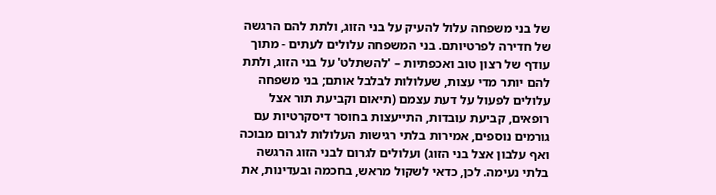של בני משפחה עלול להעיק על בני הזוג, ולתת להם הרגשה של חדירה לפרטיותם. בני המשפחה עלולים לעתים - מתוך עודף של רצון טוב ואכפתיות – 'להשתלט' על בני הזוג, ולתת להם יותר מדי עצות, שעלולות לבלבל אותם; בני משפחה עלולים לפעול על דעת עצמם (תיאום וקביעת תור אצל רופאים, קביעת עובדות, התייעצות בחוסר דיסקרטיות עם גורמים נוספים, אמירות בלתי רגישות העלולות לגרום מבוכה ואף עלבון אצל בני הזוג) ועלולים לגרום לבני הזוג הרגשה בלתי נעימה. לכן, כדאי לשקול מראש, בחכמה ובעדינות, את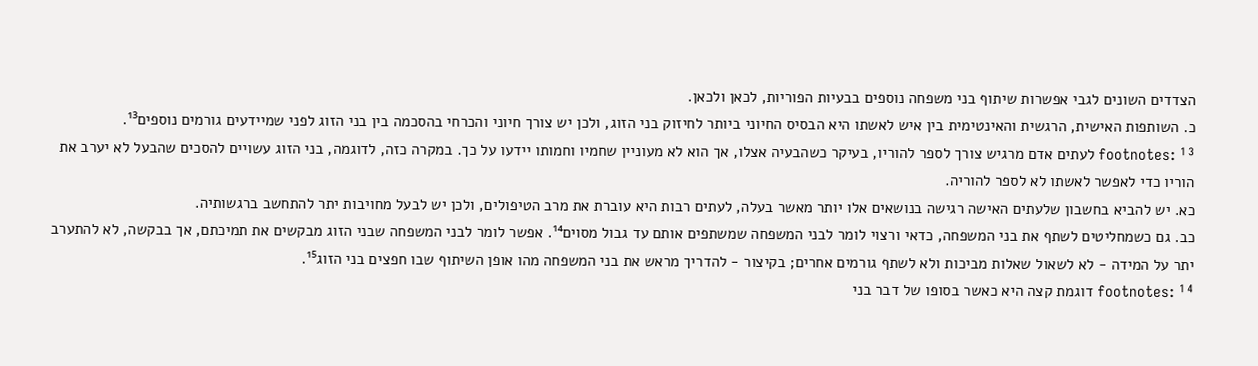הצדדים השונים לגבי אפשרות שיתוף בני משפחה נוספים בבעיות הפוריות, לכאן ולכאן.
כ. השותפות האישית, הרגשית והאינטימית בין איש לאשתו היא הבסיס החיוני ביותר לחיזוק בני הזוג, ולכן יש צורך חיוני והכרחי בהסכמה בין בני הזוג לפני שמיידעים גורמים נוספים¹³.
footnotes: ¹³ לעתים אדם מרגיש צורך לספר להוריו, בעיקר כשהבעיה אצלו, אך הוא לא מעוניין שחמיו וחמותו יידעו על כך. במקרה כזה, לדוגמה, בני הזוג עשויים להסכים שהבעל לא יערב את הוריו כדי לאפשר לאשתו לא לספר להוריה.
כא. יש להביא בחשבון שלעתים האישה רגישה בנושאים אלו יותר מאשר בעלה, לעתים רבות היא עוברת את מרב הטיפולים, ולכן יש לבעל מחויבות יתר להתחשב ברגשותיה.
כב. גם כשמחליטים לשתף את בני המשפחה, כדאי ורצוי לומר לבני המשפחה שמשתפים אותם עד גבול מסוים¹⁴. אפשר לומר לבני המשפחה שבני הזוג מבקשים את תמיכתם, אך בבקשה, לא להתערב יתר על המידה - לא לשאול שאלות מביכות ולא לשתף גורמים אחרים; בקיצור - להדריך מראש את בני המשפחה מהו אופן השיתוף שבו חפצים בני הזוג¹⁵.
footnotes: ¹⁴ דוגמת קצה היא כאשר בסופו של דבר בני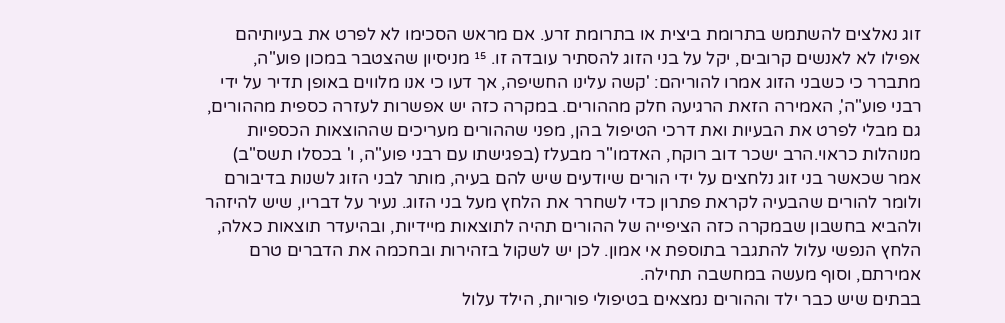זוג נאלצים להשתמש בתרומת ביצית או בתרומת זרע. אם מראש הסכימו לא לפרט את בעיותיהם אפילו לא לאנשים קרובים, יקל על בני הזוג להסתיר עובדה זו. ¹⁵ מניסיון שהצטבר במכון פוע"ה, מתברר כי כשבני הזוג אמרו להוריהם: 'קשה עלינו החשיפה, אך דעו כי אנו מלווים באופן תדיר על ידי רבני פוע"ה', האמירה הזאת הרגיעה חלק מההורים. במקרה כזה יש אפשרות לעזרה כספית מההורים, גם מבלי לפרט את הבעיות ואת דרכי הטיפול בהן, מפני שההורים מעריכים שההוצאות הכספיות מנוהלות כראוי.הרב ישכר דוב רוקח, האדמו"ר מבעלז (בפגישתו עם רבני פוע"ה, ו' בכסלו תשס"ב) אמר שכאשר בני זוג נלחצים על ידי הורים שיודעים שיש להם בעיה, מותר לבני הזוג לשנות בדיבורם ולומר להורים שהבעיה לקראת פתרון כדי לשחרר את הלחץ מעל בני הזוג. נעיר על דבריו, שיש להיזהר ולהביא בחשבון שבמקרה כזה הציפייה של ההורים תהיה לתוצאות מיידיות, ובהיעדר תוצאות כאלה, הלחץ הנפשי עלול להתגבר בתוספת אי אמון. לכן יש לשקול בזהירות ובחכמה את הדברים טרם אמירתם, וסוף מעשה במחשבה תחילה.
בבתים שיש כבר ילד וההורים נמצאים בטיפולי פוריות, הילד עלול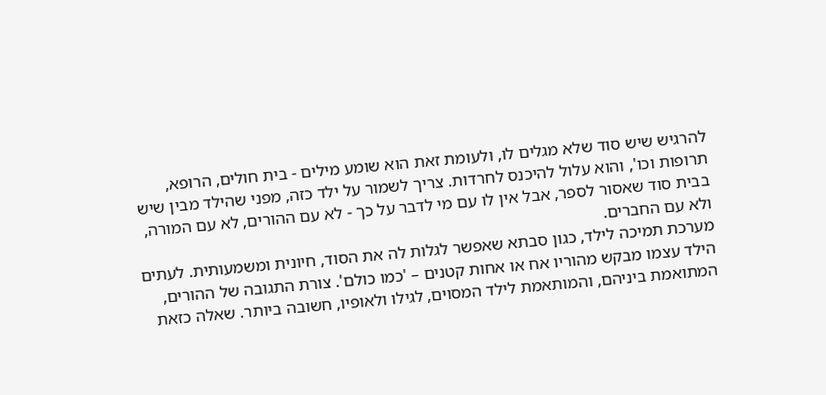להרגיש שיש סוד שלא מגלים לו, ולעומת זאת הוא שומע מילים - בית חולים, הרופא, תרופות וכו', והוא עלול להיכנס לחרדות. צריך לשמור על ילד כזה, מפני שהילד מבין שיש בבית סוד שאסור לספר, אבל אין לו עם מי לדבר על כך - לא עם ההורים, לא עם המורה, ולא עם החברים.
מערכת תמיכה לילד, כגון סבתא שאפשר לגלות לה את הסוד, חיונית ומשמעותית. לעתים הילד עצמו מבקש מהוריו אח או אחות קטנים – 'כמו כולם'. צורת התגובה של ההורים, המתואמת ביניהם, והמותאמת לילד המסוים, לגילו ולאופיו, חשובה ביותר. שאלה כזאת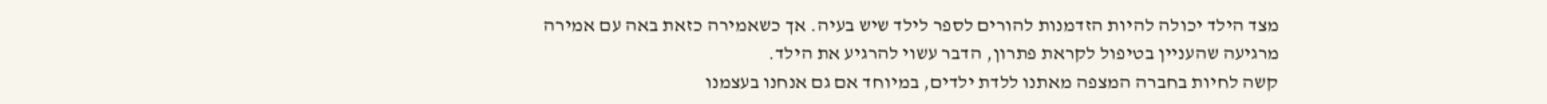מצד הילד יכולה להיות הזדמנות להורים לספר לילד שיש בעיה. אך כשאמירה כזאת באה עם אמירה מרגיעה שהעניין בטיפול לקראת פתרון, הדבר עשוי להרגיע את הילד.
קשה לחיות בחברה המצפה מאתנו ללדת ילדים, במיוחד אם גם אנחנו בעצמנו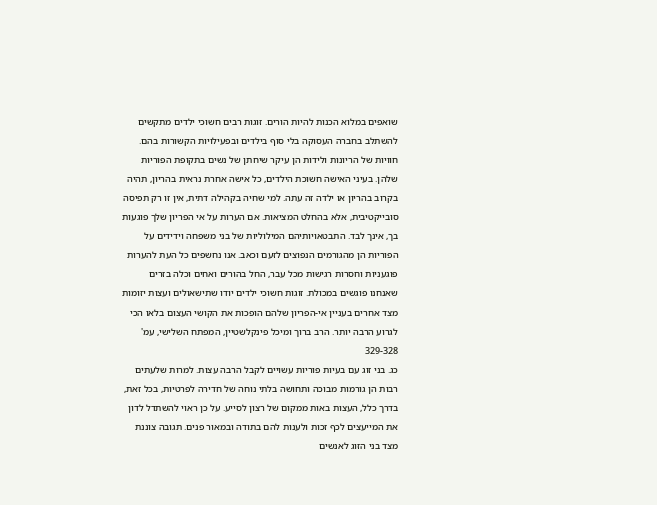שואפים במלוא הכנות להיות הורים. זוגות רבים חשוכי ילדים מתקשים להשתלב בחברה העסוקה בלי סוף בילדים ובפעילויות הקשורות בהם. חוויות של הריונות ולידות הן עיקר שיחתן של נשים בתקופת הפוריות שלהן. בעיני האישה חשוכת הילדים, כל אישה אחרת נראית בהריון, תהיה בקרוב בהריון או ילדה זה עתה. למי שחיה בקהילה דתית, אין זו רק תפיסה סובייקטיבית, אלא בהחלט המציאות. אם הערות על אי הפריון שלך פוגעות בך, אינך לבד. התבטאויותיהם המילוליות של בני משפחה וידידים על הפוריות הן מהגורמים הנפוצים לזעם וכאב. אנו נחשפים כל העת להערות פוגעניות וחסרות רגישות מכל עבר, החל בהורים ואחים וכלה בזרים שאנחנו פוגשים במכולת. זוגות חשוכי ילדים יודו שתישאולים ועצות יזומות מצד אחרים בעניין אי-הפריון שלהם הופכות את הקושי העצום בלאו הכי לגרוע הרבה יותר. הרב ברוך ומיכל פינקלשטיין, המפתח השלישי, עמ' 329-328
כג. בני זוג עם בעיות פוריות עשויים לקבל הרבה עצות. למרות שלעתים רבות הן גורמות מבוכה ותחושה בלתי נוחה של חדירה לפרטיות, בכל זאת, בדרך כלל, העצות באות ממקום של רצון לסייע. על כן ראוי להשתדל לדון את המייעצים לכף זכות ולענות להם בתודה ובמאור פנים. תגובה צוננת מצד בני הזוג לאנשים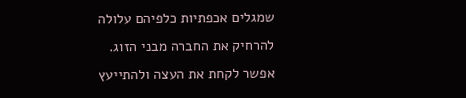שמגלים אכפתיות כלפיהם עלולה להרחיק את החברה מבני הזוג. אפשר לקחת את העצה ולהתייעץ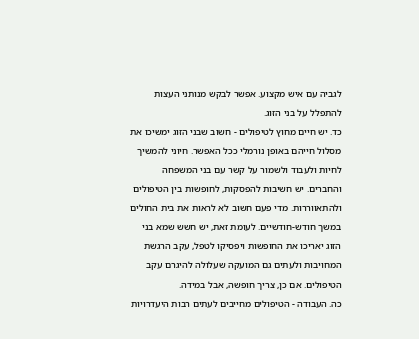לגביה עם איש מקצוע. אפשר לבקש מנותני העצות להתפלל על בני הזוג.
כד. יש חיים מחוץ לטיפולים - חשוב שבני הזוג ימשיכו את מסלול חייהם באופן נורמלי ככל האפשר. חיוני להמשיך לחיות ולעבוד ולשמור על קשר עם בני המשפחה והחברים. יש חשיבות להפסקות, לחופשות בין הטיפולים ולהתאווררות. מדי פעם חשוב לא לראות את בית החולים במשך חודש-חודשיים. לעומת זאת, יש חשש שמא בני הזוג יאריכו את החופשות ויפסיקו לטפל, עקב הרגשת המחויבות ולעתים גם המועקה שעלולה להיגרם עקב הטיפולים. אם כן, צריך חופשה, אבל במידה.
כה. העבודה - הטיפולים מחייבים לעתים רבות היעדרויות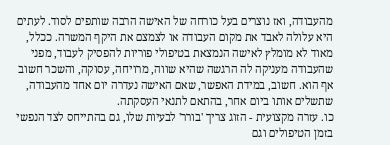מהעבודה, ואז נוצרים בעל כורחה של האישה הרבה שותפים לסוד. לעתים היא עלולה לאבד את מקום העבודה או לצמצם את היקף המשרה. ככלל, מאוד לא מומלץ לאישה הנמצאת בטיפולי פוריות להפסיק לעבוד, מפני שהעבודה מעניקה לה הרגשה שהיא שווה, מרויחה, עסוקה, והשכר חשוב אף הוא. חשוב, במידת האפשר, שאם האישה נעדרה יום אחד מהעבודה, שתשלים אותו ביום אחר, בהתאם לתנאי העסקתה.
כו. עזרה מקצועית - הזוג צריך 'בורר' לבעיות שלו, גם בהתייחס לצד הנפשי בזמן הטיפולים וגם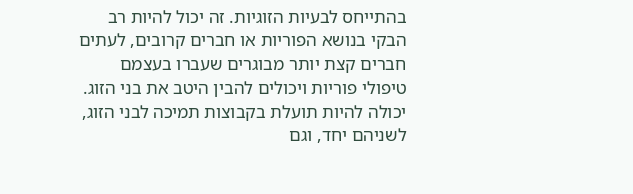בהתייחס לבעיות הזוגיות. זה יכול להיות רב הבקי בנושא הפוריות או חברים קרובים, לעתים חברים קצת יותר מבוגרים שעברו בעצמם טיפולי פוריות ויכולים להבין היטב את בני הזוג. יכולה להיות תועלת בקבוצות תמיכה לבני הזוג, לשניהם יחד, וגם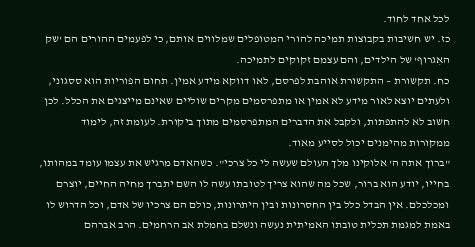לכל אחד לחוד.
כז. יש חשיבות בקבוצות תמיכה להורי המטופלים שמלווים אותם, כי לפעמים ההורים הם 'שק האִגרוף' של הילדים, והם עצמם זקוקים לתמיכה.
כח. תקשורת – התקשורת אוהבת לפרסם, לאו דווקא מידע אמין. תחום הפוריות הוא ססגוני, ולעתים יוצא לאור מידע לא אמין או מתפרסמים מקרים שוליים שאינם מייצגים את הכלל. לכן חשוב לא להתפתות, ולקבל את הדברים המתפרסמים מתוך ביקורת. לעומת זה, לימוד ממקורות מהימנים יכול לסייע מאוד.
"ברוך אתה ה' אלוקינו מלך העולם שעשה לי כל צרכי". כשהאדם מרגיש את עצמו עומד במהותו, בחייו, יודע הוא ברור, שכל מה שהוא צריך לטובתו עשה לו השם יתברך מחיה החיים, יוצרם ומכלכלם. אין הבדל כלל בין החסרונות ובין היתרונות, כולם הם צרכיו של אדם, וכל הדרוש לו באמת למגמת תכלית טובתו האמיתית נעשה ונשלם בחמלת אב הרחמים. הרב אברהם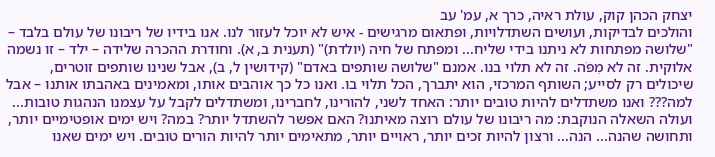יצחק הכהן קוק, עולת ראיה, כרך א, עמ' עב
והולכים לבדיקות, ועושים השתדלויות, ופתאום מרגישים - איש לא יוכל לעזור לנו. אנו בידיו של ריבונו של עולם בלבד – "שלושה מפתחות לא ניתנו בידי שליח... ומפתח של חיה (יולדת)" (תענית ב, א). וחודרת ההכרה שלידה – ילד – זו נשמה אלוקית. זה לא מִפֹּה. זה לא תלוי בנו. אמנם "שלושה שותפים באדם" (קידושין ל, ב), אבל שנינו שותפים זוטרים, שיכולים רק לסייע; השותף המרכזי, הוא יתברך, הכל תלוי בו. ואנו כל כך אוהבים אותו, ומאמינים באהבתו אותנו – אבל למה??? ואנו משתדלים להיות טובים יותר: האחד לשני, להורינו, לחברינו, ומשתדלים לקבל על עצמנו הנהגות טובות... ועולה השאלה הנוקבת: מה ריבונו של עולם רוצה מאיתנו? האם אפשר להשתדל יותר? במה? ויש ימים אופטימיים יותר, ותחושה שהנה... הנה... ורצון להיות זכים יותר, ראויים יותר, מתאימים יותר להיות הורים טובים. ויש ימים שאנו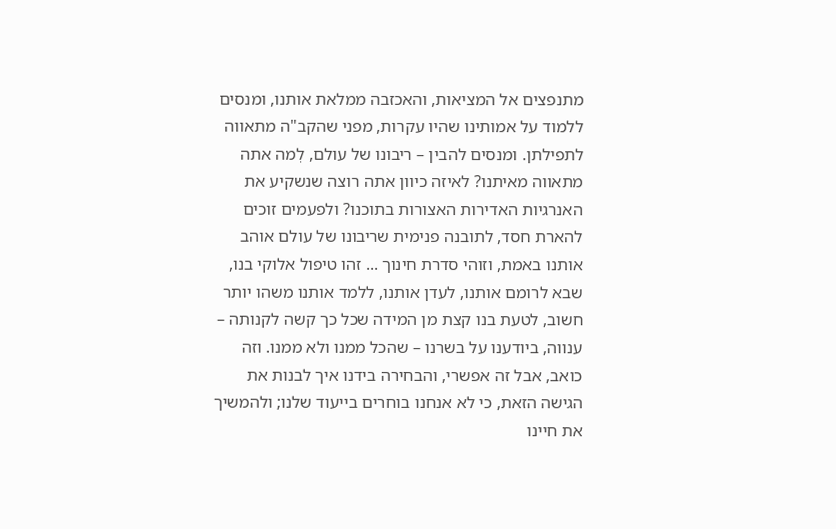מתנפצים אל המציאות, והאכזבה ממלאת אותנו, ומנסים ללמוד על אמותינו שהיו עקרות, מפני שהקב"ה מתאווה לתפילתן. ומנסים להבין – ריבונו של עולם, לְמה אתה מתאווה מאיתנו? לאיזה כיוון אתה רוצה שנשקיע את האנרגיות האדירות האצורות בתוכנו? ולפעמים זוכים להארת חסד, לתובנה פנימית שריבונו של עולם אוהב אותנו באמת, וזוהי סדרת חינוך ... זהו טיפול אלוקי בנו, שבא לרומם אותנו, לעדן אותנו, ללמד אותנו משהו יותר חשוב, לטעת בנו קצת מן המידה שכל כך קשה לקנותה – ענווה, ביודענו על בשרנו – שהכל ממנו ולא ממנו. וזה כואב, אבל זה אפשרי, והבחירה בידנו איך לבנות את הגישה הזאת, כי לא אנחנו בוחרים בייעוד שלנו; ולהמשיך את חיינו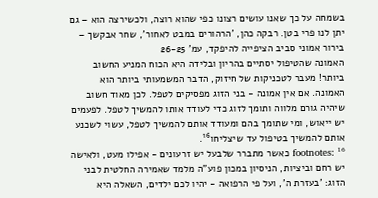בשמחה על כך שאנו עושים רצונו כפי שהוא רוצה, ולכשירצה הוא – גם יתן לנו פרי בטן. רבקה כהן, 'הרהורים במבט לאחור', שחר אבקשך – בירור אמוני סביב הציפייה להיפקד, עמ' 26-25
האמונה שהטיפול יסתיים בהריון ובלידה היא הכוח המניע החשוב ביותר! מעבר לטכניקות של חיזוק, הדבר המשמעותי ביותר הוא האמונה. אם אין אמונה - בני הזוג מפסיקים לטפל. לכן מאוד חשוב שיהיה גורם מלווה ותומך לזוג כדי לעודד אותו להמשיך לטפל. לפעמים יש ייאוש, ומי שתומך בהם ומעודד אותם להמשיך לטפל, עשוי לשכנע אותם להמשיך בטיפול עד שיצליחו¹⁶.
footnotes: ¹⁶ כאשר מתברר שלבעל יש זרעונים - אפילו מעט, ולאישה יש רחם וביציות, הניסיון במכון פוע"ה מלמד שאמירה החלטית לבני הזוג: 'בעזרת ה', ועל פי הרפואה - יהיו לכם ילדים, השאלה היא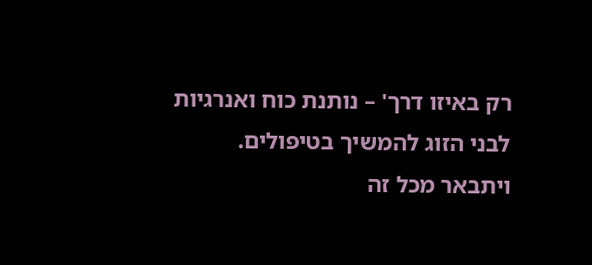רק באיזו דרך' – נותנת כוח ואנרגיות לבני הזוג להמשיך בטיפולים.
ויתבאר מכל זה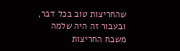שהחריצות טוב בכל דבר, ובעבור זה היה שלמה משבח החריצות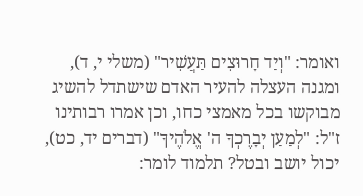ואומר: "וְיַד חָרוּצִים תַּעֲשִׁיר" (משלי י, ד), ומגנה העצלה להעיר האדם שישתדל להשיג מבוקשו בכל מאמצי כחו, וכן אמרו רבותינו ז"ל: "לְמַעַן יְבָרֶכְךָ ה' אֱלֹהֶיךָ" (דברים יד, כט), יכול יושב ובטל? תלמוד לומר: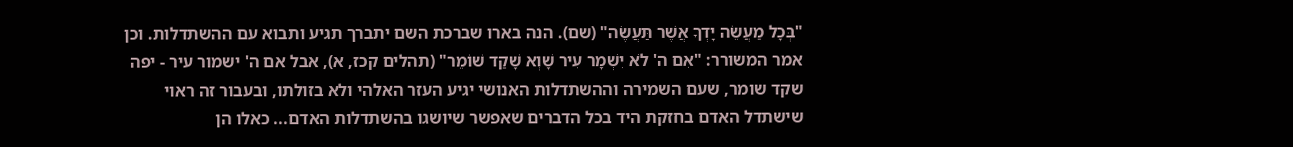"בְּכָל מַעֲשֵׂה יָדְךָ אֲשֶׁר תַּעֲשֶׂה" (שם). הנה בארו שברכת השם יתברך תגיע ותבוא עם ההשתדלות. וכן אמר המשורר: "אִם ה' לֹא יִשְׁמָר עִיר שָׁוְא שָׁקַד שׁוֹמֵר" (תהלים קכז, א), אבל אם ה' ישמור עיר - יפה שקד שומר, שעם השמירה וההשתדלות האנושי יגיע העזר האלהי ולא בזולתו, ובעבור זה ראוי שישתדל האדם בחזקת היד בכל הדברים שאפשר שיושגו בהשתדלות האדם... כאלו הן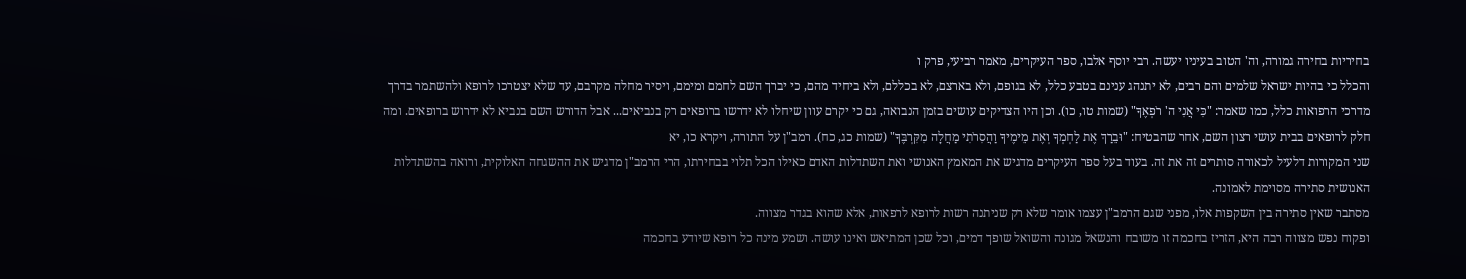בחיריות בחירה גמורה, וה' הטוב בעיניו יעשה. רבי יוסף אלבו, ספר העיקרים, מאמר רביעי, פרק ו
והכלל כי בהיות ישראל שלמים והם רבים, לא יתנהג ענינם בטבע כלל, לא בגופם, ולא בארצם, לא בכללם, ולא ביחיד מהם, כי יברך השם לחמם ומימם, ויסיר מחלה מקרבם, עד שלא יצטרכו לרופא ולהשתמר בדרך מדרכי הרפואות כלל, כמו שאמר: "כִּי אֲנִי ה' רֹפְאֶךָ" (שמות טו, כו). וכן היו הצדיקים עושים בזמן הנבואה, גם כי יקרם עוון שיחלו לא ידרשו ברופאים רק בנביאים... אבל הדורש השם בנביא לא ידרוש ברופאים. ומה חלק לרופאים בבית עושי רצון השם, אחר שהבטיח: "וּבֵרַךְ אֶת לַחְמְךָ וְאֶת מֵימֶיךָ וַהֲסִרֹתִי מַחֲלָה מִקִּרְבֶּךָ" (שמות כג, כח). רמב"ן על התורה, ויקרא כו, יא
שני המקורות דלעיל לכאורה סותרים זה את זה. בעוד בעל ספר העיקרים מדגיש את המאמץ האנושי ואת השתדלות האדם כאילו הכל תלוי בבחירתו, הרי הרמב"ן מדגיש את ההשגחה האלוקית, ורואה בהשתדלות האנושית סתירה מסוימת לאמונה.
מסתבר שאין סתירה בין השקפות אלו, מפני שגם הרמב"ן עצמו אומר שלא רק שניתנה רשות לרופא לרפאות, אלא שהוא בגדר מצווה.
ופקוח נפש מצווה רבה היא, הזריז בחכמה זו משובח והנשאל מגונה והשואל שופך דמים, וכל שכן המתיאש ואינו עושה. ושמע מינה כל רופא שיודע בחכמה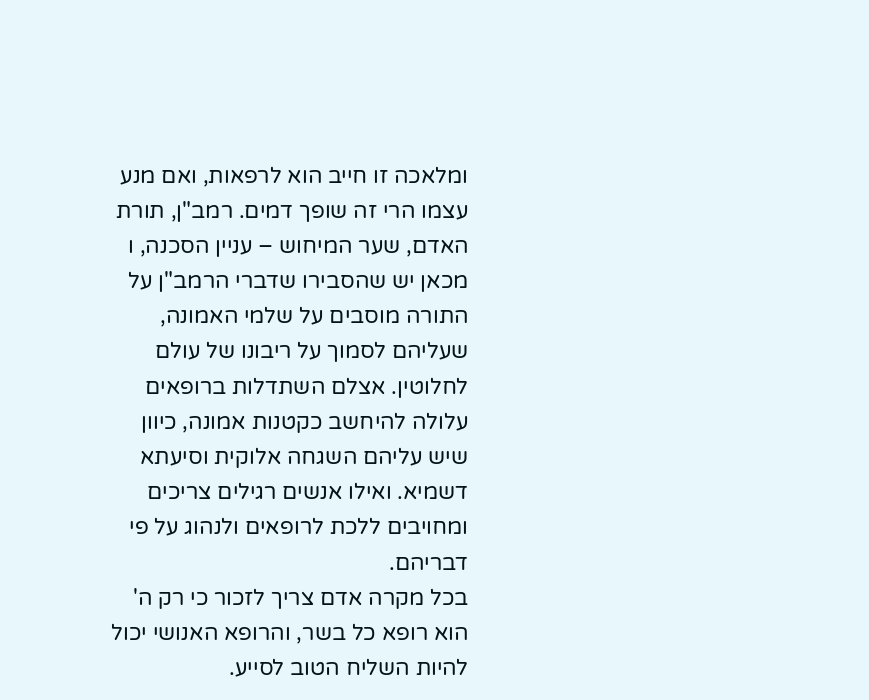ומלאכה זו חייב הוא לרפאות, ואם מנע עצמו הרי זה שופך דמים. רמב"ן, תורת האדם, שער המיחוש – עניין הסכנה, ו
מכאן יש שהסבירו שדברי הרמב"ן על התורה מוסבים על שלמי האמונה, שעליהם לסמוך על ריבונו של עולם לחלוטין. אצלם השתדלות ברופאים עלולה להיחשב כקטנות אמונה, כיוון שיש עליהם השגחה אלוקית וסיעתא דשמיא. ואילו אנשים רגילים צריכים ומחויבים ללכת לרופאים ולנהוג על פי דבריהם.
בכל מקרה אדם צריך לזכור כי רק ה' הוא רופא כל בשר, והרופא האנושי יכול להיות השליח הטוב לסייע.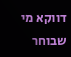דווקא מי שבוחר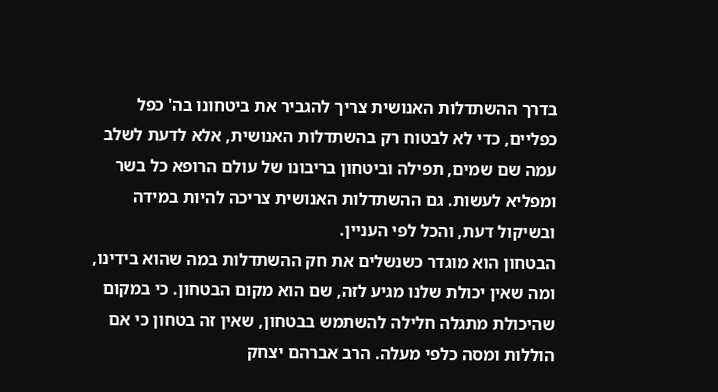בדרך ההשתדלות האנושית צריך להגביר את ביטחונו בה' כפל כפליים, כדי לא לבטוח רק בהשתדלות האנושית, אלא לדעת לשלב עמה שם שמים, תפילה וביטחון בריבונו של עולם הרופא כל בשר ומפליא לעשות. גם ההשתדלות האנושית צריכה להיות במידה ובשיקול דעת, והכל לפי העניין.
הבטחון הוא מוגדר כשנשלים את חק ההשתדלות במה שהוא בידינו, ומה שאין יכולת שלנו מגיע לזה, שם הוא מקום הבטחון. כי במקום שהיכולת מתגלה חלילה להשתמש בבטחון, שאין זה בטחון כי אם הוללות ומסה כלפי מעלה. הרב אברהם יצחק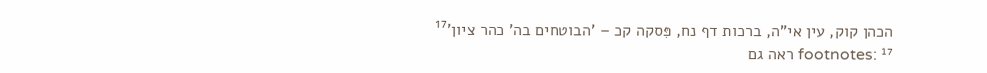הכהן קוק, עין אי"ה, ברכות דף נח, פִּסקה קכ – 'הבוטחים בה' כהר ציון'¹⁷
footnotes: ¹⁷ ראה גם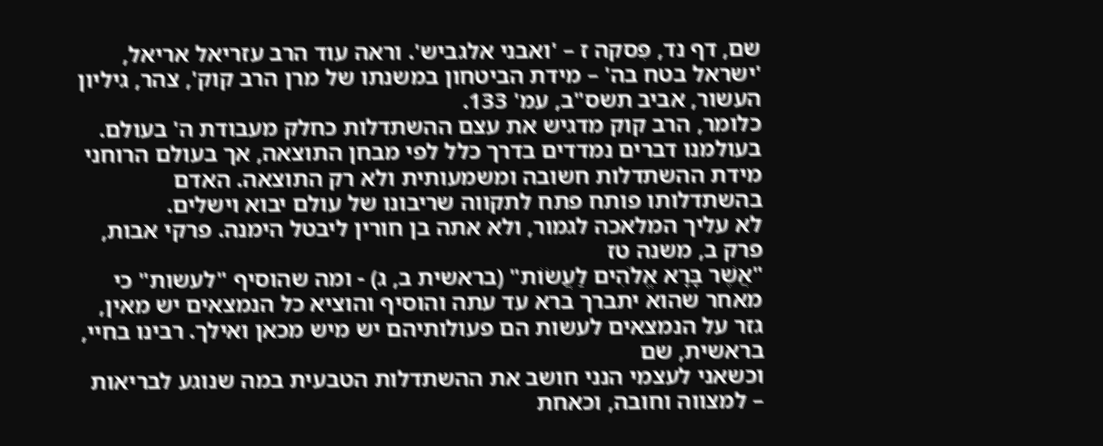שם, דף נד, פִּסקה ז – 'ואבני אלגביש'. וראה עוד הרב עזריאל אריאל, 'ישראל בטח בה' – מידת הביטחון במשנתו של מרן הרב קוק', צהר, גיליון העשור, אביב תשס"ב, עמ' 133.
כלומר, הרב קוק מדגיש את עצם ההשתדלות כחלק מעבודת ה' בעולם. בעולמנו דברים נמדדים בדרך כלל לפי מבחן התוצאה, אך בעולם הרוחני מידת ההשתדלות חשובה ומשמעותית ולא רק התוצאה. האדם בהשתדלותו פותח פתח לתקווה שריבונו של עולם יבוא וישלים.
לא עליך המלאכה לגמור, ולא אתה בן חורין ליבטל הימנה. פרקי אבות, פרק ב, משנה טז
"אֲשֶׁר בָּרָא אֱלֹהִים לַעֲשׂוֹת" (בראשית ב, ג) - ומה שהוסיף "לעשות" כי מאחר שהוא יתברך ברא עד עתה והוסיף והוציא כל הנמצאים יש מאין, גזר על הנמצאים לעשות הם פעולותיהם יש מיש מכאן ואילך. רבינו בחיי, בראשית, שם
וכשאני לעצמי הנני חושב את ההשתדלות הטבעית במה שנוגע לבריאות – למצווה וחובה, וכאחת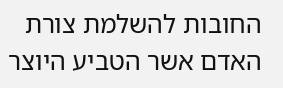החובות להשלמת צורת האדם אשר הטביע היוצר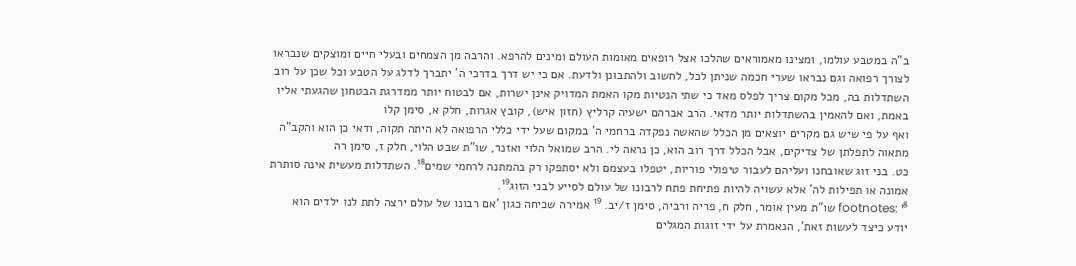ב"ה במטבע עולמו, ומצינו מאמוראים שהלכו אצל רופאים מאומות העולם ומינים להרפא. והרבה מן הצמחים ובעלי חיים ומוצקים שנבראו לצורך רפואה וגם נבראו שערי חכמה שניתן לכל, לחשוב ולהתבונן ולדעת. אם כי יש דרך בדרכי ה' יתברך לדלג על הטבע וכל שכן על רוב השתדלות בה, מכל מקום צריך לפלס מאד כי שתי הנטיות מקו האמת המדויק אינן ישרות, אם לבטוח יותר ממדרגת הבטחון שהגעתי אליו באמת, ואם להאמין בהשתדלות יותר מדאי. הרב אברהם ישעיה קרליץ (חזון איש), קובץ אגרות, חלק א, סימן קלו
ואף על פי שיש גם מקרים יוצאים מן הכלל שהאשה נפקדה ברחמי ה' במקום שעל ידי כללי הרפואה לא היתה תקוה, ודאי כן הוא והקב"ה מתאוה לתפלתן של צדיקים, אבל הכלל דרך רוב הוא, כן נראה לי. הרב שמואל הלוי ואזנר, שו"ת שבט הלוי, חלק ז, סימן רה
כט. בני זוג שאובחנו ועליהם לעבור טיפולי פוריות, יטפלו בעצמם ולא יסתפקו רק בהמתנה לרחמי שמים¹⁸. השתדלות מעשית אינה סותרת אמונה או תפילות לה' אלא עשויה להיות פתיחת פתח לרבונו של עולם לסייע לבני הזוג¹⁹.
footnotes: ¹⁸ שו"ת מעין אומר, חלק ח, פריה ורביה, סימן ז/יב. ¹⁹ אמירה שכיחה כגון 'אם רבונו של עולם ירצה לתת לנו ילדים הוא יודע כיצד לעשות זאת', הנאמרת על ידי זוגות המגלים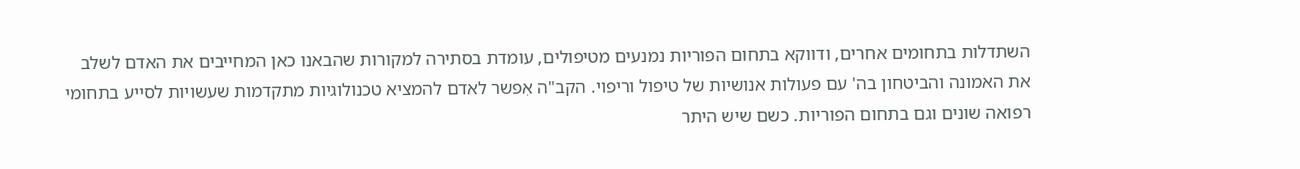השתדלות בתחומים אחרים, ודווקא בתחום הפוריות נמנעים מטיפולים, עומדת בסתירה למקורות שהבאנו כאן המחייבים את האדם לשלב את האמונה והביטחון בה' עם פעולות אנושיות של טיפול וריפוי. הקב"ה אִפשר לאדם להמציא טכנולוגיות מתקדמות שעשויות לסייע בתחומי רפואה שונים וגם בתחום הפוריות. כשם שיש היתר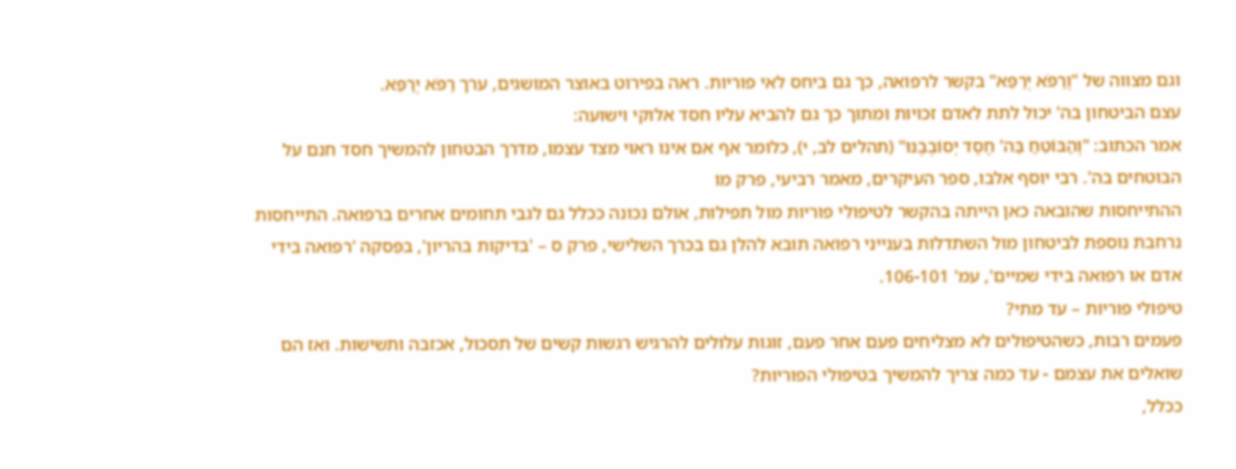וגם מצווה של "וְרַפֹּא יְרַפֵּא" בקשר לרפואה, כך גם ביחס לאי פוריות. ראה בפירוט באוצר המושגים, ערך רַפֹּא יְרַפֵּא.
עצם הביטחון בה' יכול לתת לאדם זכויות ומתוך כך גם להביא עליו חסד אלוקי וישועה:
אמר הכתוב: "וְהַבּוֹטֵחַ בַּה' חֶסֶד יְסוֹבְבֶנּוּ" (תהלים לב, י), כלומר אף אם אינו ראוי מצד עצמו, מדרך הבטחון להמשיך חסד חנם על הבוטחים בה'. רבי יוסף אלבו, ספר העיקרים, מאמר רביעי, פרק מו
ההתייחסות שהובאה כאן הייתה בהקשר לטיפולי פוריות מול תפילות, אולם נכונה ככלל גם לגבי תחומים אחרים ברפואה. התייחסות נרחבת נוספת לביטחון מול השתדלות בענייני רפואה תובא להלן גם בכרך השלישי, פרק ס – 'בדיקות בהריון', בפִּסקה 'רפואה בידי אדם או רפואה בידי שמיים', עמ' 106-101.
טיפולי פוריות – עד מתי?
פעמים רבות, כשהטיפולים לא מצליחים פעם אחר פעם, זוגות עלולים להרגיש רגשות קשים של תסכול, אכזבה ותשישות. ואז הם שואלים את עצמם - עד כמה צריך להמשיך בטיפולי הפוריות?
ככלל,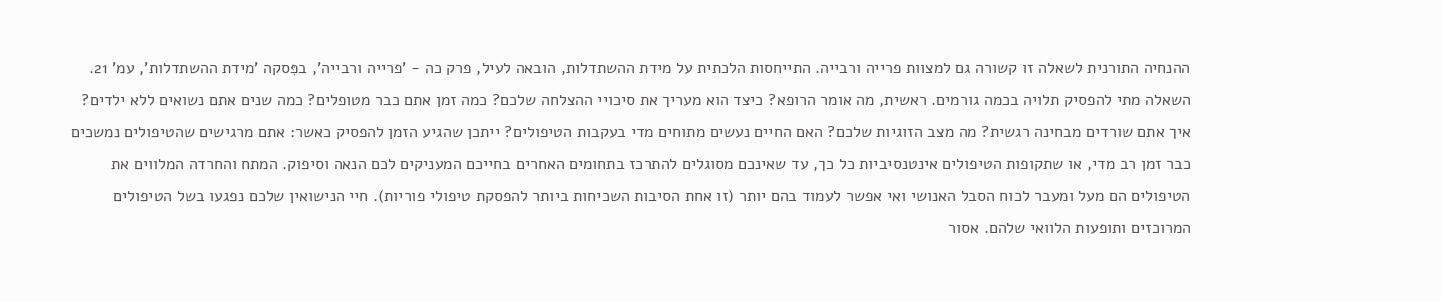ההנחיה התורנית לשאלה זו קשורה גם למצוות פרייה ורבייה. התייחסות הלכתית על מידת ההשתדלות, הובאה לעיל, פרק כה - 'פרייה ורבייה', בפִּסקה 'מידת ההשתדלות', עמ' 21.
השאלה מתי להפסיק תלויה בכמה גורמים. ראשית, מה אומר הרופא? כיצד הוא מעריך את סיכויי ההצלחה שלכם? כמה זמן אתם כבר מטופלים? כמה שנים אתם נשואים ללא ילדים? איך אתם שורדים מבחינה רגשית? מה מצב הזוגיות שלכם? האם החיים נעשים מתוחים מדי בעקבות הטיפולים? ייתכן שהגיע הזמן להפסיק כאשר: אתם מרגישים שהטיפולים נמשכים כבר זמן רב מדי, או שתקופות הטיפולים אינטנסיביות כל כך, עד שאינכם מסוגלים להתרכז בתחומים האחרים בחייכם המעניקים לכם הנאה וסיפוק. המתח והחרדה המלווים את הטיפולים הם מעל ומעבר לכוח הסבל האנושי ואי אפשר לעמוד בהם יותר (זו אחת הסיבות השכיחות ביותר להפסקת טיפולי פוריות). חיי הנישואין שלכם נפגעו בשל הטיפולים המרוכזים ותופעות הלוואי שלהם. אסור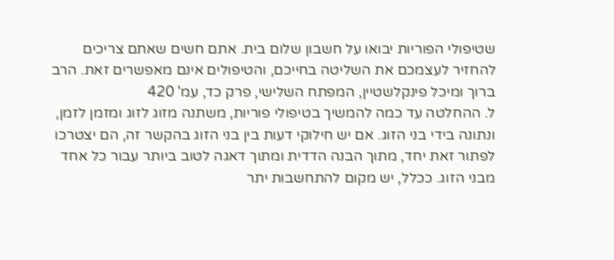שטיפולי הפוריות יבואו על חשבון שלום בית. אתם חשים שאתם צריכים להחזיר לעצמכם את השליטה בחייכם, והטיפולים אינם מאפשרים זאת. הרב ברוך ומיכל פינקלשטיין, המפתח השלישי, פרק כד, עמ' 420
ל. ההחלטה עד כמה להמשיך בטיפולי פוריות, משתנה מזוג לזוג ומזמן לזמן, ונתונה בידי בני הזוג. אם יש חילוקי דעות בין בני הזוג בהקשר זה, הם יצטרכו לפתור זאת יחד, מתוך הבנה הדדית ומתוך דאגה לטוב ביותר עבור כל אחד מבני הזוג. ככלל, יש מקום להתחשבות יתר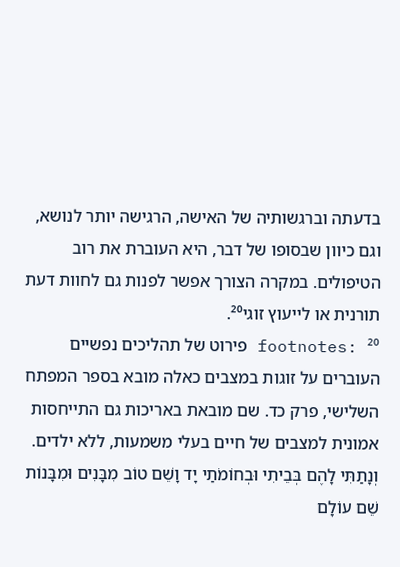בדעתה וברגשותיה של האישה, הרגישה יותר לנושא, וגם כיוון שבסופו של דבר, היא העוברת את רוב הטיפולים. במקרה הצורך אפשר לפנות גם לחוות דעת תורנית או לייעוץ זוגי²⁰.
footnotes: ²⁰ פירוט של תהליכים נפשיים העוברים על זוגות במצבים כאלה מובא בספר המפתח השלישי, פרק כד. שם מובאת באריכות גם התייחסות אמונית למצבים של חיים בעלי משמעות, ללא ילדים.
וְנָתַתִּי לָהֶם בְּבֵיתִי וּבְחוֹמֹתַי יָד וָשֵׁם טוֹב מִבָּנִים וּמִבָּנוֹת שֵׁם עוֹלָם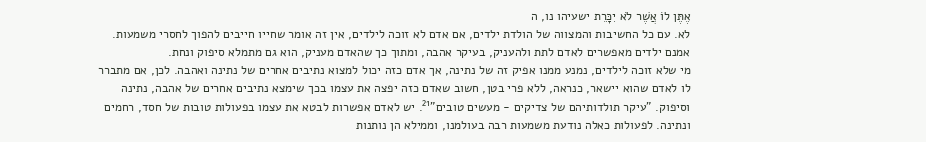אֶתֶּן לוֹ אֲשֶׁר לֹא יִכָּרֵת ישעיהו נו, ה
לא. עם כל החשיבות והמצווה של הולדת ילדים, אם אדם לא זוכה לילדים, אין זה אומר שחייו חייבים להפוך לחסרי משמעות. אמנם ילדים מאפשרים לאדם לתת ולהעניק, בעיקר אהבה, ומתוך כך שהאדם מעניק, הוא גם מתמלא סיפוק ונחת.
מי שלא זוכה לילדים, נמנע ממנו אפיק זה של נתינה, אך אדם כזה יכול למצוא נתיבים אחרים של נתינה ואהבה. לכן, אם מתברר לו לאדם שהוא יישאר, כנראה, ללא פרי בטן, חשוב שאדם כזה יפצה את עצמו בכך שימצא נתיבים אחרים של אהבה, נתינה וסיפוק. "עיקר תולדותיהם של צדיקים - מעשים טובים"²¹. יש לאדם אפשרות לבטא את עצמו בפעולות טובות של חסד, רחמים ונתינה. לפעולות כאלה נודעת משמעות רבה בעולמנו, וממילא הן נותנות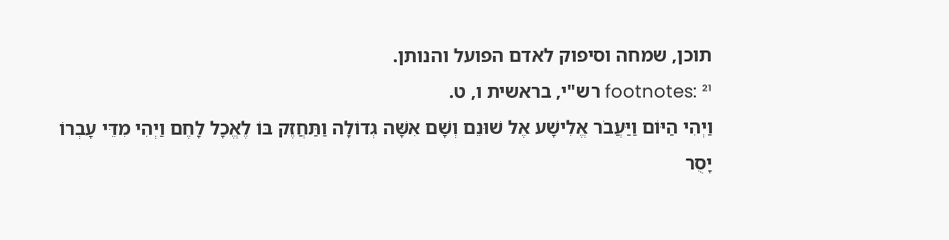תוכן, שמחה וסיפוק לאדם הפועל והנותן.
footnotes: ²¹ רש"י, בראשית ו, ט.
וַיְהִי הַיּוֹם וַיַּעֲבֹר אֱלִישָׁע אֶל שׁוּנֵם וְשָׁם אִשָּׁה גְדוֹלָה וַתַּחֲזֶק בּוֹ לֶאֱכָל לָחֶם וַיְהִי מִדֵּי עָבְרוֹ יָסֻר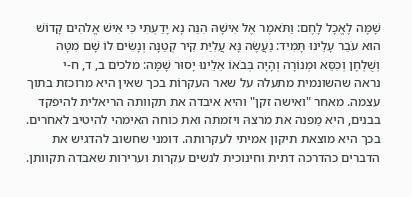שָׁמָּה לֶאֱכָל לָחֶם: וַתֹּאמֶר אֶל אִישָׁהּ הִנֵּה נָא יָדַעְתִּי כִּי אִישׁ אֱלֹהִים קָדוֹשׁ הוּא עֹבֵר עָלֵינוּ תָּמִיד: נַעֲשֶׂה נָּא עֲלִיַּת קִיר קְטַנָּה וְנָשִׂים לוֹ שָׁם מִטָּה וְשֻׁלְחָן וְכִסֵּא וּמְנוֹרָה וְהָיָה בְּבֹאוֹ אֵלֵינוּ יָסוּר שָׁמָּה: מלכים ב, ד, ח-י
נראה שהשונמית מתעלה על שאר העקרוֹת בכך שאין היא מרוכזת בתוך עצמה. מאחר "ואישה זקן" והיא איבדה את תקוותה הריאלית להיפקד בבנים, היא מַפנה את מרצהּ ויזמתה ואת כוחה האימהי להיטיב לאחרים. בכך היא מוצאת תיקון אמיתי לעקרותה. דומני שחשוב להדגיש את הדברים כהדרכה דתית וחינוכית לנשים עקרות וערירות שאבדה תקוותן.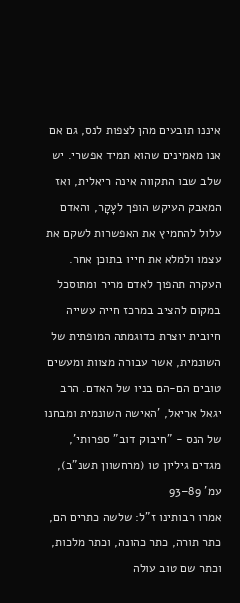איננו תובעים מהן לצפות לנס, גם אם אנו מאמינים שהוא תמיד אפשרי. יש שלב שבו התקווה אינה ריאלית, ואז המאבק העיקש הופך לעָקָר, והאדם עלול להחמיץ את האפשרות לשקם את עצמו ולמלא את חייו בתוכן אחר. העקרה תהפוך לאדם מריר ומתוסכל במקום להציב במרכז חייה עשייה חיובית יוצרת כדוגמתה המופתית של השונמית, אשר עבורה מצוות ומעשים טובים הם-הם בניו של האדם. הרב יגאל אריאל, 'האישה השונמית ומבחנו של הנס - "חיבוק דוב" ספרותי', מגדים גיליון טו (מרחשוון תשנ"ב), עמ' 89–93
אמרו רבותינו ז"ל: שלשה כתרים הם, כתר תורה, כתר כהונה, וכתר מלכות, וכתר שם טוב עולה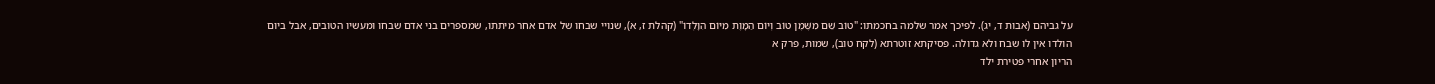על גביהם (אבות ד, יג). לפיכך אמר שלמה בחכמתו: "טוֹב שֵׁם מִשֶּׁמֶן טוֹב וְיוֹם הַמָּוֶת מִיּוֹם הִוָּלְדוֹ" (קהלת ז, א), שנויי שבחו של אדם אחר מיתתו, שמספרים בני אדם שבחו ומעשיו הטובים, אבל ביום הולדו אין לו שבח ולא גדולה. פסיקתא זוטרתא (לקח טוב), שמות, פרק א
הריון אחרי פטירת ילד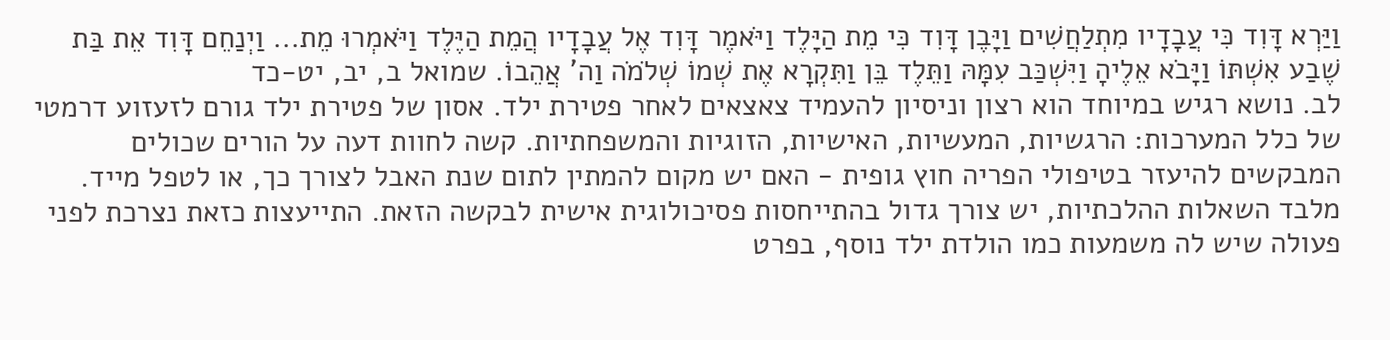וַיַּרְא דָּוִד כִּי עֲבָדָיו מִתְלַחֲשִׁים וַיָּבֶן דָּוִד כִּי מֵת הַיָּלֶד וַיֹּאמֶר דָּוִד אֶל עֲבָדָיו הֲמֵת הַיֶּלֶד וַיֹּאמְרוּ מֵת... וַיְנַחֵם דָּוִד אֵת בַּת שֶׁבַע אִשְׁתּוֹ וַיָּבֹא אֵלֶיהָ וַיִּשְׁכַּב עִמָּהּ וַתֵּלֶד בֵּן וַתִּקְרָא אֶת שְׁמוֹ שְׁלֹמֹה וַה' אֲהֵבוֹ. שמואל ב, יב, יט-כד
לב. נושא רגיש במיוחד הוא רצון וניסיון להעמיד צאצאים לאחר פטירת ילד. אסון של פטירת ילד גורם לזעזוע דרמטי של כלל המערכות: הרגשיות, המעשיות, האישיות, הזוגיות והמשפחתיות. קשה לחוות דעה על הורים שכולים המבקשים להיעזר בטיפולי הפריה חוץ גופית - האם יש מקום להמתין לתום שנת האבל לצורך כך, או לטפל מייד. מלבד השאלות ההלכתיות, יש צורך גדול בהתייחסות פסיכולוגית אישית לבקשה הזאת. התייעצות כזאת נצרכת לפני פעולה שיש לה משמעות כמו הולדת ילד נוסף, בפרט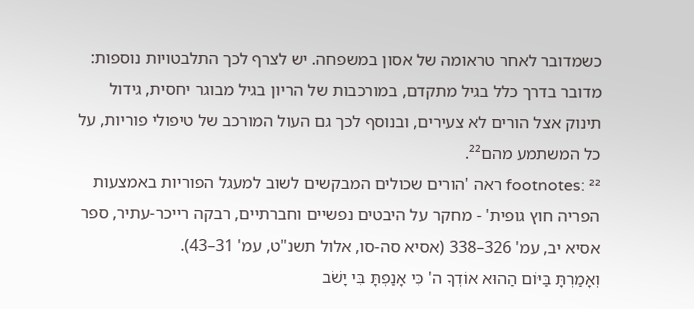כשמדובר לאחר טראומה של אסון במשפחה. יש לצרף לכך התלבטויות נוספות: מדובר בדרך כלל בגיל מתקדם, במורכבות של הריון בגיל מבוגר יחסית, גידול תינוק אצל הורים לא צעירים, ובנוסף לכך גם העול המורכב של טיפולי פוריות, על כל המשתמע מהם²².
footnotes: ²² ראה 'הורים שכולים המבקשים לשוב למעגל הפוריות באמצעות הפריה חוץ גופית' - מחקר על היבטים נפשיים וחברתיים, רבקה רייכר-עתיר, ספר אסיא יב, עמ' 326–338 (אסיא סה-סו, אלול תשנ"ט, עמ' 31–43).
וְאָמַרְתָּ בַּיּוֹם הַהוּא אוֹדְךָ ה' כִּי אָנַפְתָּ בִּי יָשֹׁב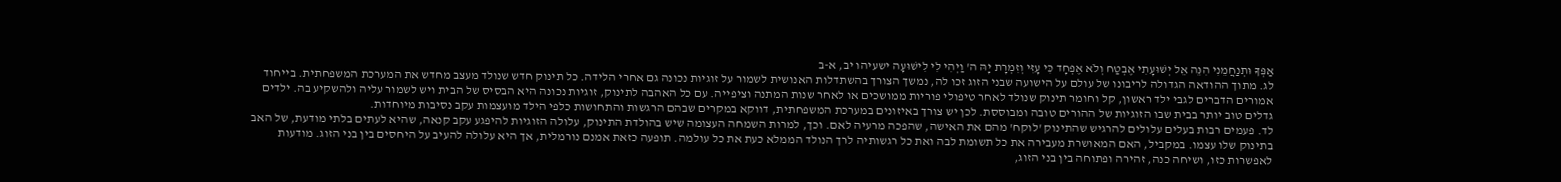אַפְּךָ וּתְנַחֲמֵנִי הִנֵּה אֵל יְשׁוּעָתִי אֶבְטַח וְלֹא אֶפְחָד כִּי עָזִּי וְזִמְרָת יָהּ ה' וַיְהִי לִי לִישׁוּעָה ישעיהו יב, א-ב
לג. מתוך ההודאה הגדולה לריבונו של עולם על הישועה שבני הזוג זכו לה, נמשך הצורך בהשתדלות האנושית לשמור על זוגיות נכונה גם אחרי הלידה. כל תינוק חדש שנולד מעצב מחדש את המערכת המשפחתית. בייחוד אמורים הדברים לגבי ילד ראשון, קל וחומר תינוק שנולד לאחר טיפולי פוריות ממושכים או לאחר שנות המתנה וציפייה. עם כל האהבה לתינוק, זוגיות נכונה היא הבסיס של הבית ויש לשמור עליה ולהשקיע בה. ילדים גדלים טוב יותר בבית שבו הזוגיות של ההורים טובה ומבוססת. לכן יש צורך באיזונים במערכת המשפחתית, דווקא במקרים שבהם הרגשות והתחושות כלפי הילד מועצמות עקב נסיבות מיוחדות.
לד. פעמים רבות בעלים עלולים להרגיש שהתינוק 'לוקח' מהם את האישה, שהפכה מרעיה לאם. וכך, למרות השמחה העצומה שיש בהולדת התינוק, עלולה הזוגיות להיפגע עקב קנאה, שהיא לעתים בלתי מודעת, של האב בתינוק שלו עצמו. במקביל, האם המאושרת מעבירה את כל תשומת לבה ואת כל רגשותיה לרך הנולד הממלא כעת את כל עולמה. תופעה כזאת אמנם נורמלית, אך היא עלולה להעיב על היחסים בין בני הזוג. מודעות לאפשרות כזו, ושיחה כנה, זהירה ופתוחה בין בני הזוג,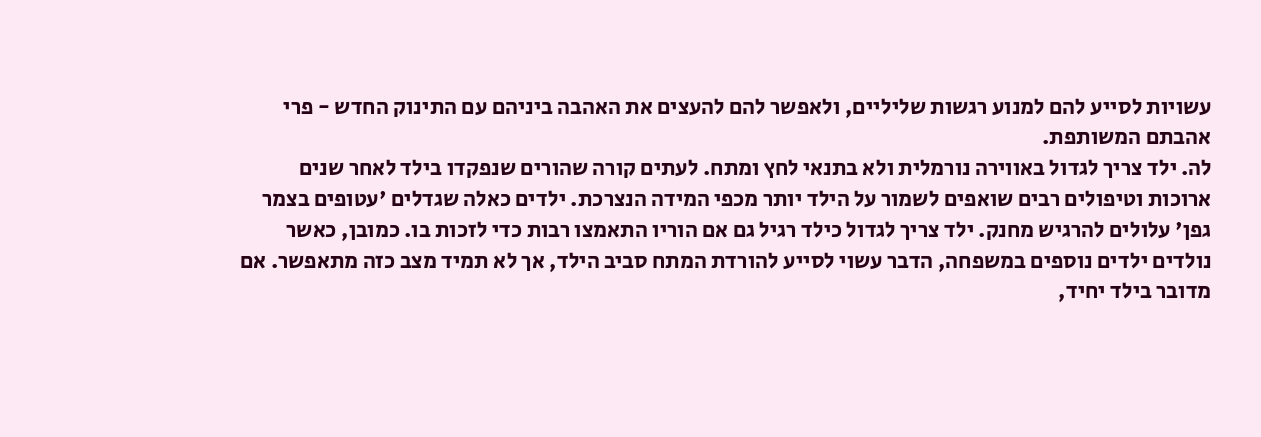עשויות לסייע להם למנוע רגשות שליליים, ולאפשר להם להעצים את האהבה ביניהם עם התינוק החדש - פרי אהבתם המשותפת.
לה. ילד צריך לגדול באווירה נורמלית ולא בתנאי לחץ ומתח. לעתים קורה שהורים שנפקדו בילד לאחר שנים ארוכות וטיפולים רבים שואפים לשמור על הילד יותר מכפי המידה הנצרכת. ילדים כאלה שגדלים 'עטופים בצמר גפן' עלולים להרגיש מחנק. ילד צריך לגדול כילד רגיל גם אם הוריו התאמצו רבות כדי לזכות בו. כמובן, כאשר נולדים ילדים נוספים במשפחה, הדבר עשוי לסייע להורדת המתח סביב הילד, אך לא תמיד מצב כזה מתאפשר. אם מדובר בילד יחיד,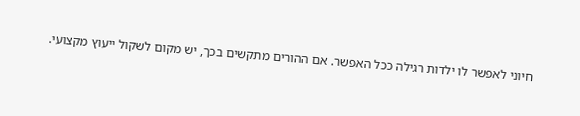חיוני לאפשר לו ילדות רגילה ככל האפשר. אם ההורים מתקשים בכך, יש מקום לשקול ייעוץ מקצועי.